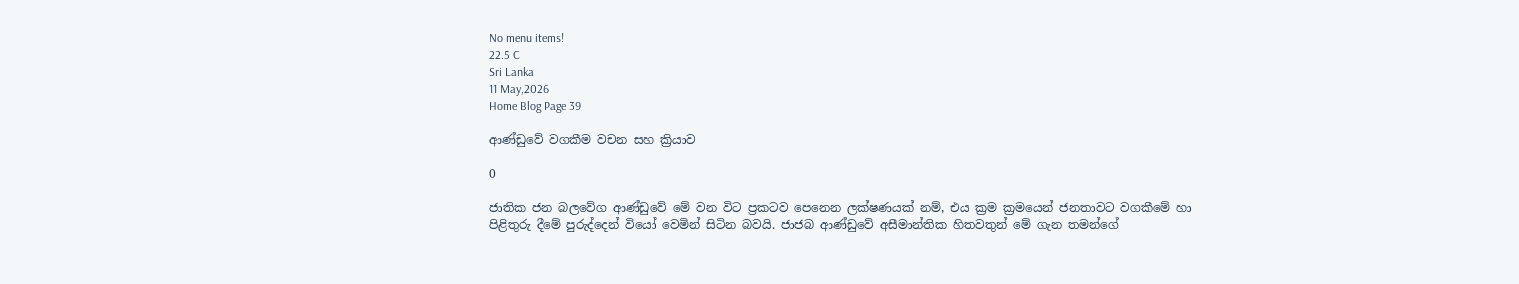No menu items!
22.5 C
Sri Lanka
11 May,2026
Home Blog Page 39

ආණ්ඩුවේ වගකීම වචන සහ ක්‍රියාව

0

ජාතික ජන බලවේග ආණ්ඩුවේ මේ වන විට ප්‍රකටව පෙනෙන ලක්ෂණයක් නම්, එය ක්‍රම ක්‍රමයෙන් ජනතාවට වගකීමේ හා පිළිතුරු දීමේ පුරුද්දෙන් වියෝ වෙමින් සිටින බවයි. ජාජබ ආණ්ඩුවේ අසීමාන්තික හිතවතුන් මේ ගැන තමන්ගේ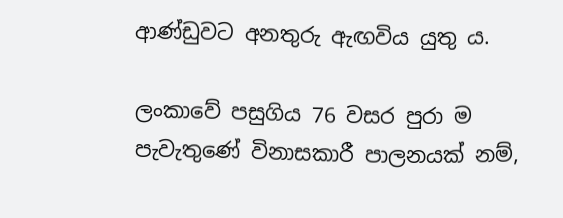ආණ්ඩුවට අනතුරු ඇඟවිය යුතු ය.

ලංකාවේ පසුගිය 76 වසර පුරා ම පැවැතුණේ විනාසකාරී පාලනයක් නම්,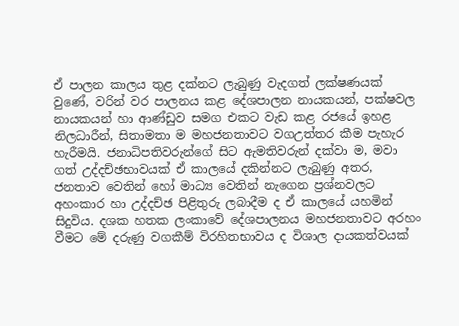ඒ පාලන කාලය තුළ දක්නට ලැබුණු වැදගත් ලක්ෂණයක් වුණේ, වරින් වර පාලනය කළ දේශපාලන නායකයන්, පක්ෂවල නායකයන් හා ආණ්ඩුව සමග එකට වැඩ කළ රජයේ ඉහළ නිලධාරීන්, සිතාමතා ම මහජනතාවට වගඋත්තර කීම පැහැර හැරීමයි. ජනාධිපතිවරුන්ගේ සිට ඇමතිවරුන් දක්වා ම, මවා ගත් උද්දච්ඡභාවයක් ඒ කාලයේ දකින්නට ලැබුණු අතර, ජනතාව වෙතින් හෝ මාධ්‍ය වෙතින් නැගෙන ප්‍රශ්නවලට අහංකාර හා උද්දච්ඡ පිළිතුරු ලබාදීම ද ඒ කාලයේ යහමින් සිදුවිය. දශක හතක ලංකාවේ දේශපාලනය මහජනතාවට අරහං වීමට මේ දරුණු වගකීම් විරහිතභාවය ද විශාල දායකත්වයක්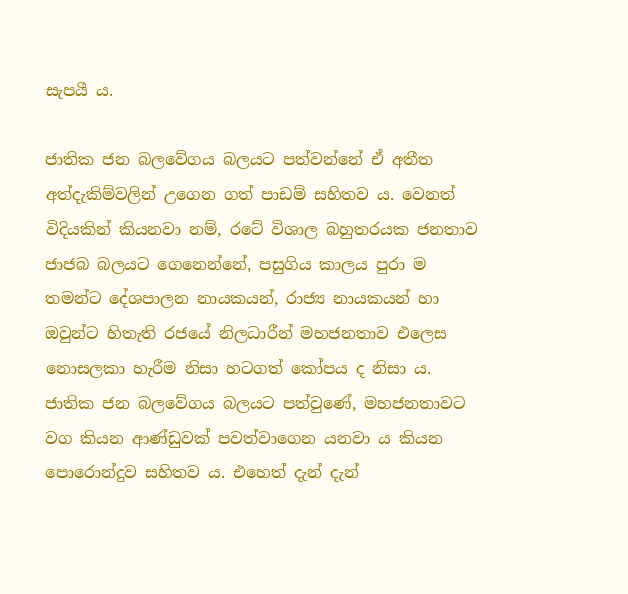සැපයී ය.

ජාතික ජන බලවේගය බලයට පත්වන්නේ ඒ අතීත අත්දැකිම්වලින් උගෙන ගත් පාඩම් සහිතව ය. වෙනත් විදියකින් කියනවා නම්, රටේ විශාල බහුතරයක ජනතාව ජාජබ බලයට ගෙනෙන්නේ, පසුගිය කාලය පුරා ම තමන්ට දේශපාලන නායකයන්, රාජ්‍ය නායකයන් හා ඔවුන්ට හිතැති රජයේ නිලධාරීන් මහජනතාව එලෙස නොසලකා හැරීම නිසා හටගත් කෝපය ද නිසා ය.
ජාතික ජන බලවේගය බලයට පත්වුණේ, මහජනතාවට වග කියන ආණ්ඩුවක් පවත්වාගෙන යනවා ය කියන පොරොන්දුව සහිතව ය. එහෙත් දැන් දැන්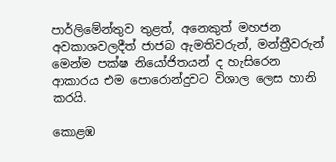පාර්ලිමේන්තුව තුළත්, අනෙකුත් මහජන අවකාශවලදීත් ජාජබ ඇමතිවරුන්, මන්ත්‍රීවරුන් මෙන්ම පක්ෂ නියෝජිතයන් ද හැසිරෙන ආකාරය එම පොරොන්දුවට විශාල ලෙස හානි කරයි.

කොළඹ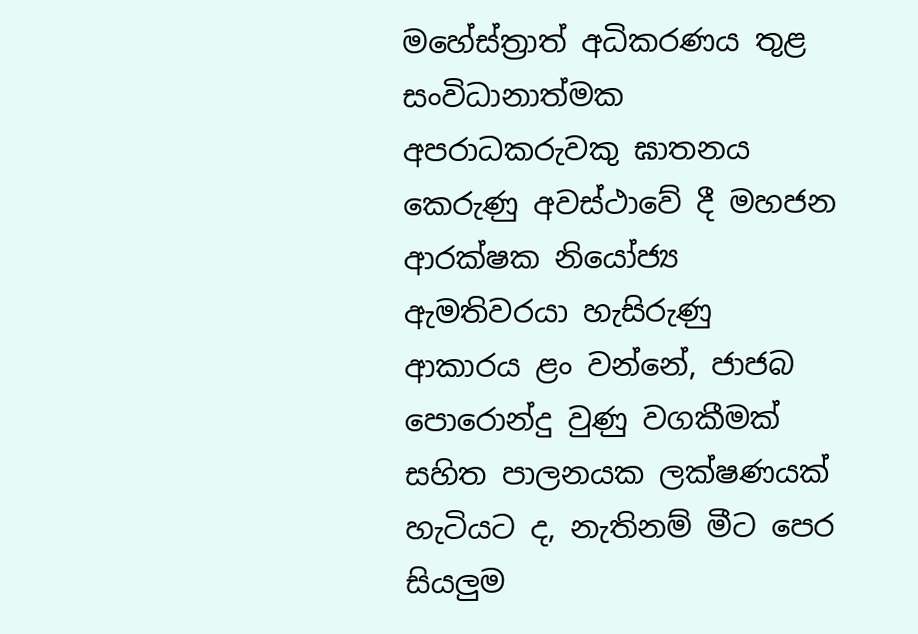මහේස්ත්‍රාත් අධිකරණය තුළ සංවිධානාත්මක අපරාධකරුවකු ඝාතනය කෙරුණු අවස්ථාවේ දී මහජන ආරක්ෂක නියෝජ්‍ය ඇමතිවරයා හැසිරුණු ආකාරය ළං වන්නේ, ජාජබ පොරොන්දු වුණු වගකීමක් සහිත පාලනයක ලක්ෂණයක් හැටියට ද, නැතිනම් මීට පෙර සියලුම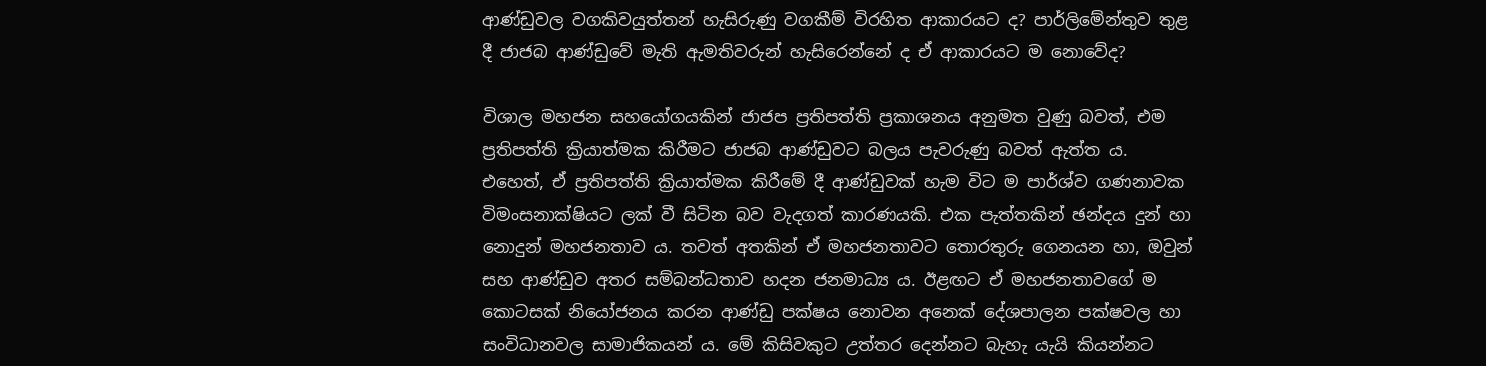ආණ්ඩුවල වගකිවයුත්තන් හැසිරුණු වගකීම් විරහිත ආකාරයට ද? පාර්ලිමේන්තුව තුළ දී ජාජබ ආණ්ඩුවේ මැති ඇමතිවරුන් හැසිරෙන්නේ ද ඒ ආකාරයට ම නොවේද?

විශාල මහජන සහයෝගයකින් ජාජප ප්‍රතිපත්ති ප්‍රකාශනය අනුමත වුණු බවත්, එම ප්‍රතිපත්ති ක්‍රියාත්මක කිරීමට ජාජබ ආණ්ඩුවට බලය පැවරුණු බවත් ඇත්ත ය. එහෙත්, ඒ ප්‍රතිපත්ති ක්‍රියාත්මක කිරීමේ දී ආණ්ඩුවක් හැම විට ම පාර්ශ්ව ගණනාවක විමංසනාක්ෂියට ලක් වී සිටින බව වැදගත් කාරණයකි. එක පැත්තකින් ඡන්දය දුන් හා නොදුන් මහජනතාව ය. තවත් අතකින් ඒ මහජනතාවට තොරතුරු ගෙනයන හා, ඔවුන් සහ ආණ්ඩුව අතර සම්බන්ධතාව හදන ජනමාධ්‍ය ය. ඊළඟට ඒ මහජනතාවගේ ම කොටසක් නියෝජනය කරන ආණ්ඩු පක්ෂය නොවන අනෙක් දේශපාලන පක්ෂවල හා සංවිධානවල සාමාජිකයන් ය. මේ කිසිවකුට උත්තර දෙන්නට බැහැ යැයි කියන්නට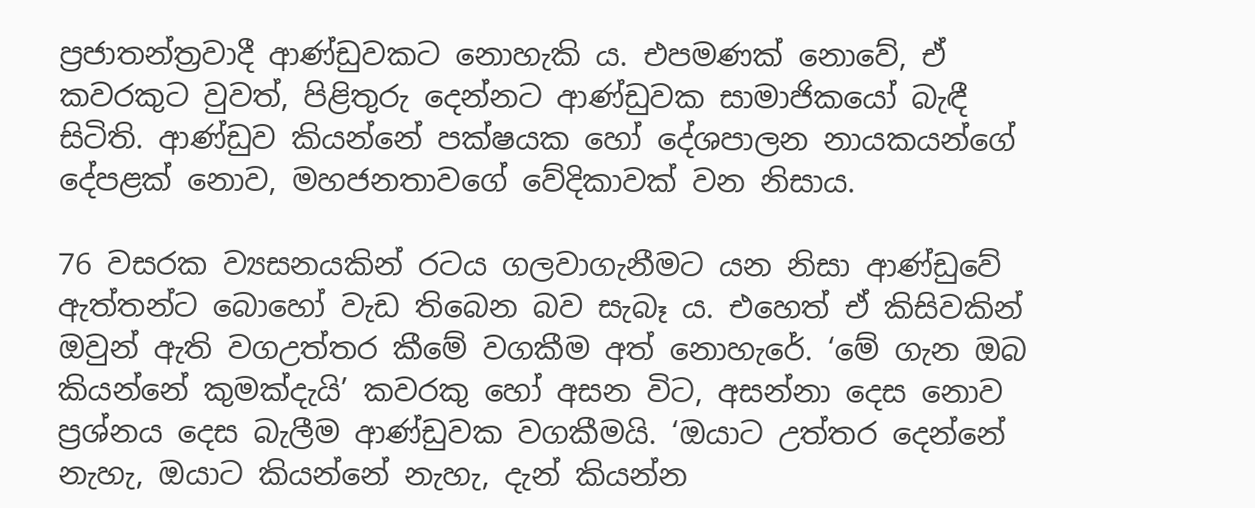ප්‍රජාතන්ත්‍රවාදී ආණ්ඩුවකට නොහැකි ය. එපමණක් නොවේ, ඒ කවරකුට වුවත්, පිළිතුරු දෙන්නට ආණ්ඩුවක සාමාජිකයෝ බැඳී සිටිති. ආණ්ඩුව කියන්නේ පක්ෂයක හෝ දේශපාලන නායකයන්ගේ දේපළක් නොව, මහජනතාවගේ වේදිකාවක් වන නිසාය.

76 වසරක ව්‍යසනයකින් රටය ගලවාගැනීමට යන නිසා ආණ්ඩුවේ ඇත්තන්ට බොහෝ වැඩ තිබෙන බව සැබෑ ය. එහෙත් ඒ කිසිවකින් ඔවුන් ඇති වගඋත්තර කීමේ වගකීම අත් නොහැරේ. ‘මේ ගැන ඔබ කියන්නේ කුමක්දැයි’ කවරකු හෝ අසන විට, අසන්නා දෙස නොව ප්‍රශ්නය දෙස බැලීම ආණ්ඩුවක වගකීමයි. ‘ඔයාට උත්තර දෙන්නේ නැහැ, ඔයාට කියන්නේ නැහැ, දැන් කියන්න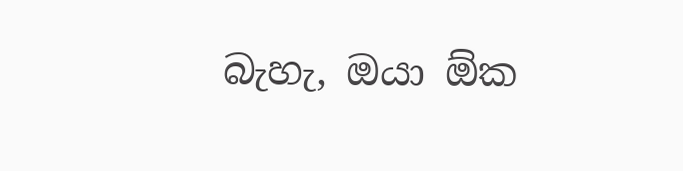බැහැ, ඔයා ඕක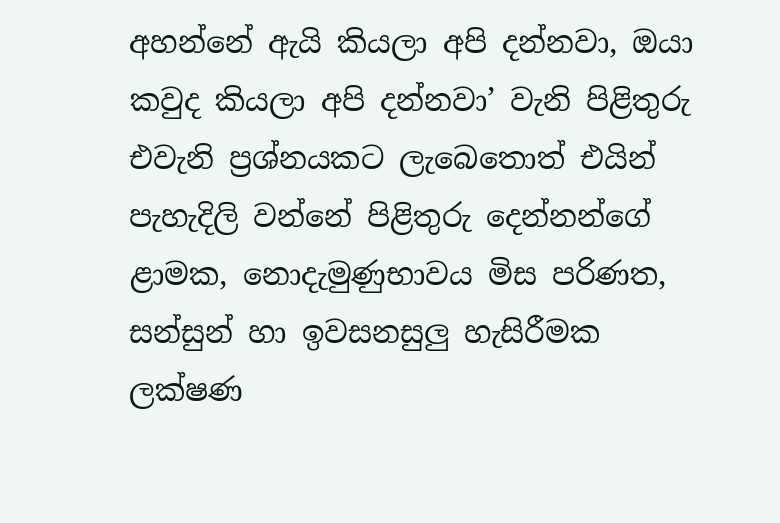අහන්නේ ඇයි කියලා අපි දන්නවා, ඔයා කවුද කියලා අපි දන්නවා’ වැනි පිළිතුරු එවැනි ප්‍රශ්නයකට ලැබෙතොත් එයින් පැහැදිලි වන්නේ පිළිතුරු දෙන්නන්ගේ ළාමක, නොදැමුණුභාවය මිස පරිණත, සන්සුන් හා ඉවසනසුලු හැසිරීමක ලක්ෂණ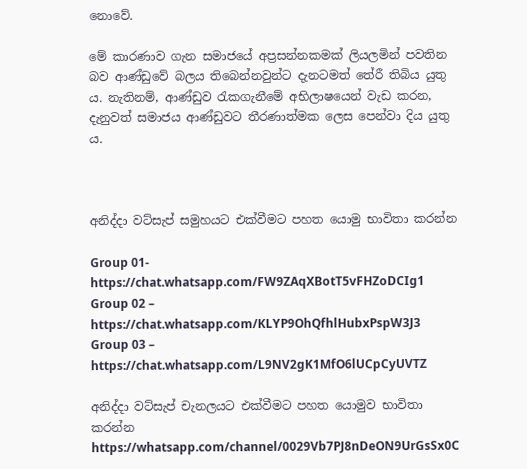නොවේ.

මේ කාරණාව ගැන සමාජයේ අප්‍රසන්නකමක් ලියලමින් පවතින බව ආණ්ඩුවේ බලය තිබෙන්නවුන්ට දැනටමත් තේරී තිබිය යුතු ය. නැතිනම්, ආණ්ඩුව රැකගැනීමේ අභිලාෂයෙන් වැඩ කරන, දැනුවත් සමාජය ආණ්ඩුවට තීරණාත්මක ලෙස පෙන්වා දිය යුතු ය.



අනිද්දා වට්සැප් සමුහයට එක්වීමට පහත යොමු භාවිතා කරන්න

Group 01- https://chat.whatsapp.com/FW9ZAqXBotT5vFHZoDCIg1
Group 02 – https://chat.whatsapp.com/KLYP9OhQfhlHubxPspW3J3
Group 03 – https://chat.whatsapp.com/L9NV2gK1MfO6lUCpCyUVTZ

අනිද්දා වට්සැප් චැනලයට එක්වීමට පහත යොමුව භාවිතා කරන්න
https://whatsapp.com/channel/0029Vb7PJ8nDeON9UrGsSx0C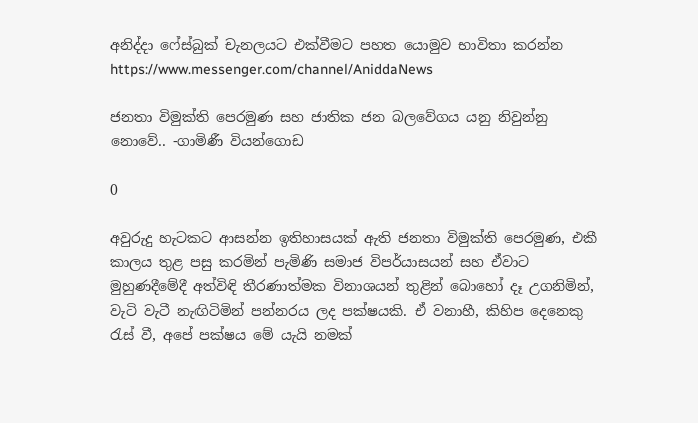අනිද්දා ෆේස්බුක් චැනලයට එක්වීමට පහත යොමුව භාවිතා කරන්න
https://www.messenger.com/channel/AniddaNews

ජනතා විමුක්ති පෙරමුණ සහ ජාතික ජන බලවේගය යනු නිවුන්නු නොවේ.. -ගාමිණී වියන්ගොඩ

0

අවුරුදු හැටකට ආසන්න ඉතිහාසයක් ඇති ජනතා විමුක්ති පෙරමුණ, එකී කාලය තුළ පසු කරමින් පැමිණි සමාජ විපර්යාසයන් සහ ඒවාට මුහුණදීමේදී අත්විඳි තීරණාත්මක විනාශයන් තුළින් බොහෝ දෑ උගනිමින්, වැටි වැටී නැඟිටිමින් පන්නරය ලද පක්ෂයකි. ඒ වනාහී, කිහිප දෙනෙකු රැස් වී, අපේ පක්ෂය මේ යැයි නමක්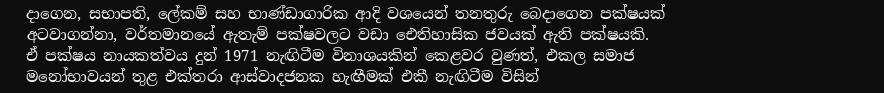දාගෙන, සභාපති, ලේකම් සහ භාණ්ඩාගාරික ආදි වශයෙන් තනතුරු බෙදාගෙන පක්ෂයක් අටවාගන්නා, වර්තමානයේ ඇතැම් පක්ෂවලට වඩා ඓතිහාසික ජවයක් ඇති පක්ෂයකි.
ඒ පක්ෂය නායකත්වය දුන් 1971 නැඟිටීම විනාශයකින් කෙළවර වුණත්, එකල සමාජ මනෝභාවයන් තුළ එක්තරා ආස්වාදජනක හැඟීමක් එකී නැඟිටීම විසින්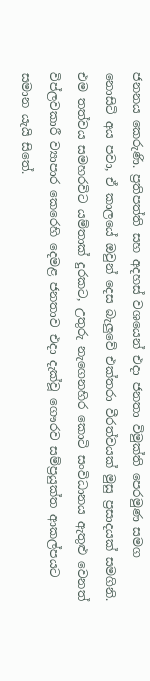ජනනය කෙරුණි. ප්‍රතිපත්ති සහ අදහස් වශයෙන් එදා ජනතා විමුක්ති පෙරමුණ සමග නොසිටි අය පවා, ඒ කාලයේ ඔවුන් දෙස බැලුවේ එක්තරා වීරත්වයක් මුසු ප්‍රසාදයක් සමගිනි. එම තත්වය සමහරවිට යම්තාක් දුරකට, උතුරු නැගෙනහිර කොටි සංවිධානය ඇතුළු වෙනත් විප්ලවකාරී ව්‍යාපාර කෙරෙහි දෙමළ ජනතාව එදා දැක්වූ ගෞරව සම්ප්‍රයුක්ත ආකල්පයට සමාන යැයි සිතේ.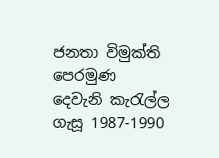ජනතා විමුක්ති පෙරමුණ දෙවැනි කැරැල්ල ගැසූ 1987-1990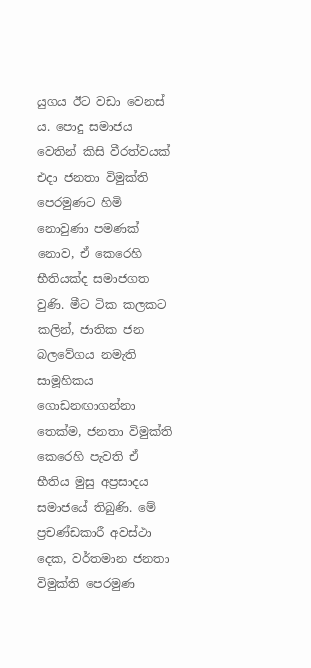යුගය ඊට වඩා වෙනස් ය. පොදු සමාජය වෙතින් කිසි වීරත්වයක් එදා ජනතා විමුක්ති පෙරමුණට හිමි නොවුණා පමණක් නොව, ඒ කෙරෙහි භීතියක්ද සමාජගත වුණි. මීට ටික කලකට කලින්, ජාතික ජන බලවේගය නමැති සාමූහිකය ගොඩනඟාගන්නා තෙක්ම, ජනතා විමුක්ති කෙරෙහි පැවති ඒ භීතිය මුසු අප්‍රසාදය සමාජයේ තිබුණි. මේ ප්‍රචණ්ඩකාරී අවස්ථා දෙක, වර්තමාන ජනතා විමුක්ති පෙරමුණ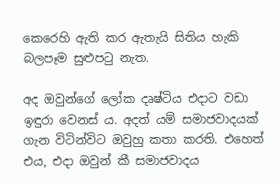කෙරෙහි ඇති කර ඇතැයි සිතිය හැකි බලපෑම සුළුපටු නැත.

අද ඔවුන්ගේ ලෝක දෘෂ්ටිය එදාට වඩා ඉඳුරා වෙනස් ය. අදත් යම් සමාජවාදයක් ගැන විටින්විට ඔවුහු කතා කරති. එහෙත් එය, එදා ඔවුන් කී සමාජවාදය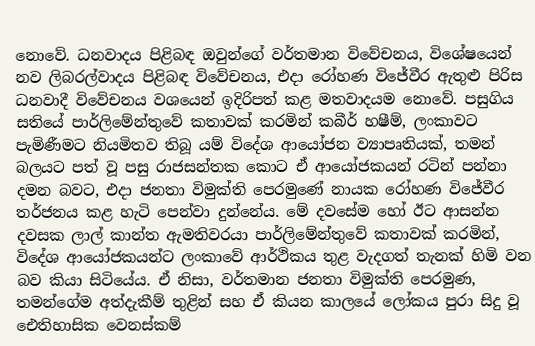නොවේ. ධනවාදය පිළිබඳ ඔවුන්ගේ වර්තමාන විවේචනය, විශේෂයෙන් නව ලිබරල්වාදය පිළිබඳ විවේචනය, එදා රෝහණ විජේවීර ඇතුළු පිරිස ධනවාදී විවේචනය වශයෙන් ඉදිරිපත් කළ මතවාදයම නොවේ. පසුගිය සතියේ පාර්ලිමේන්තුවේ කතාවක් කරමින් කබීර් හෂීම්, ලංකාවට පැමිණීමට නියමිතව තිබූ යම් විදේශ ආයෝජන ව්‍යාපෘතියක්, තමන් බලයට පත් වූ පසු රාජසන්තක කොට ඒ ආයෝජකයන් රටින් පන්නා දමන බවට, එදා ජනතා විමුක්ති පෙරමුණේ නායක රෝහණ විජේවීර තර්ජනය කළ හැටි පෙන්වා දුන්නේය. මේ දවසේම හෝ ඊට ආසන්න දවසක ලාල් කාන්ත ඇමතිවරයා පාර්ලිමේන්තුවේ කතාවක් කරමින්, විදේශ ආයෝජකයන්ට ලංකාවේ ආර්ථිකය තුළ වැදගත් තැනක් හිමි වන බව කියා සිටියේය. ඒ නිසා, වර්තමාන ජනතා විමුක්ති පෙරමුණ, තමන්ගේම අත්දැකීම් තුළින් සහ ඒ කියන කාලයේ ලෝකය පුරා සිදු වූ ඓතිහාසික වෙනස්කම්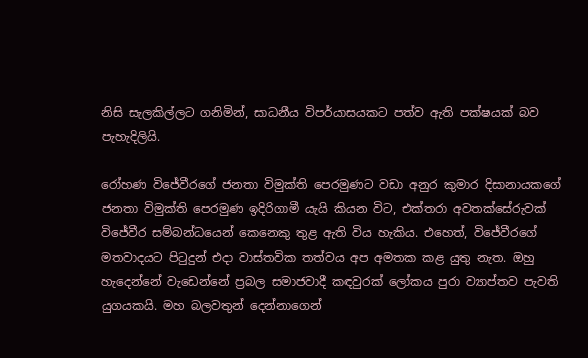නිසි සැලකිල්ලට ගනිමින්, සාධනීය විපර්යාසයකට පත්ව ඇති පක්ෂයක් බව පැහැදිලියි.

රෝහණ විජේවීරගේ ජනතා විමුක්ති පෙරමුණට වඩා අනුර කුමාර දිසානායකගේ ජනතා විමුක්ති පෙරමුණ ඉදිරිගාමී යැයි කියන විට, එක්තරා අවතක්සේරුවක් විජේවීර සම්බන්ධයෙන් කෙනෙකු තුළ ඇති විය හැකිය. එහෙත්, විජේවීරගේ මතවාදයට පිටුදුන් එදා වාස්තවික තත්වය අප අමතක කළ යුතු නැත. ඔහු හැදෙන්නේ වැඩෙන්නේ ප්‍රබල සමාජවාදී කඳවුරක් ලෝකය පුරා ව්‍යාප්තව පැවති යුගයකයි. මහ බලවතුන් දෙන්නාගෙන්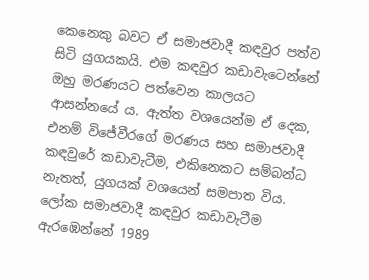කෙනෙකු බවට ඒ සමාජවාදී කඳවුර පත්ව සිටි යුගයකයි. එම කඳවුර කඩාවැටෙන්නේ ඔහු මරණයට පත්වෙන කාලයට ආසන්නයේ ය. ඇත්ත වශයෙන්ම ඒ දෙක, එනම් විජේවීරගේ මරණය සහ සමාජවාදී කඳවුරේ කඩාවැටීම, එකිනෙකට සම්බන්ධ නැතත්, යුගයක් වශයෙන් සමපාත විය. ලෝක සමාජවාදී කඳවුර කඩාවැටීම ඇරඹෙන්නේ 1989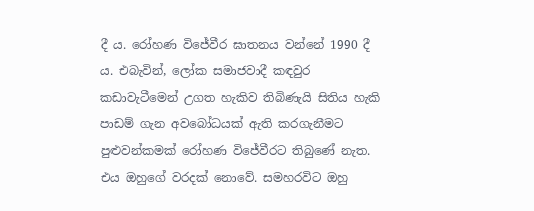දී ය. රෝහණ විජේවීර ඝාතනය වන්නේ 1990 දී ය. එබැවින්, ලෝක සමාජවාදී කඳවුර කඩාවැටීමෙන් උගත හැකිව තිබිණැයි සිතිය හැකි පාඩම් ගැන අවබෝධයක් ඇති කරගැනීමට පුළුවන්කමක් රෝහණ විජේවීරට තිබුණේ නැත. එය ඔහුගේ වරදක් නොවේ. සමහරවිට ඔහු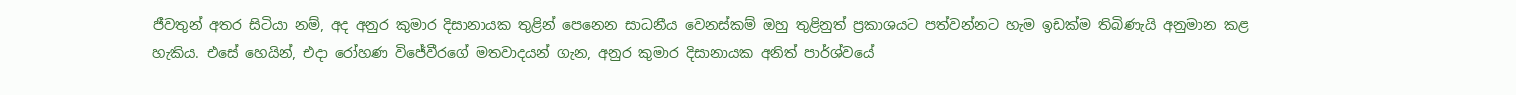ජීවතුන් අතර සිටියා නම්, අද අනුර කුමාර දිසානායක තුළින් පෙනෙන සාධනීය වෙනස්කම් ඔහු තුළිනුත් ප්‍රකාශයට පත්වන්නට හැම ඉඩක්ම තිබිණැයි අනුමාන කළ හැකිය. එසේ හෙයින්, එදා රෝහණ විජේවීරගේ මතවාදයන් ගැන, අනුර කුමාර දිසානායක අනිත් පාර්ශ්වයේ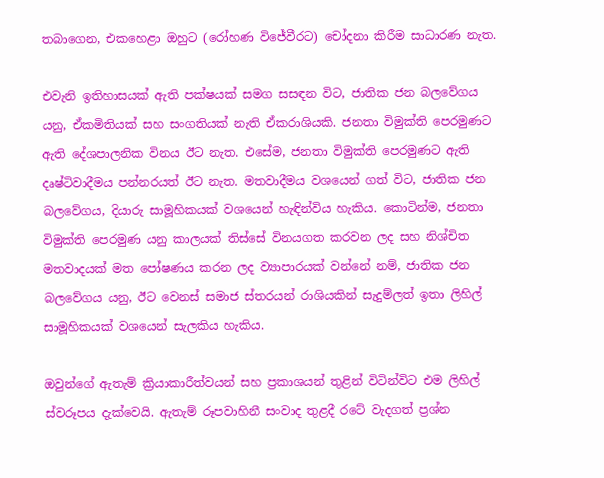තබාගෙන, එකහෙළා ඔහුට (රෝහණ විජේවීරට) චෝදනා කිරීම සාධාරණ නැත.

එවැනි ඉතිහාසයක් ඇති පක්ෂයක් සමග සසඳන විට, ජාතික ජන බලවේගය යනු, ඒකමිතියක් සහ සංගතියක් නැති ඒකරාශියකි. ජනතා විමුක්ති පෙරමුණට ඇති දේශපාලනික විනය ඊට නැත. එසේම, ජනතා විමුක්ති පෙරමුණට ඇති දෘෂ්ටිවාදීමය පන්නරයත් ඊට නැත. මතවාදීමය වශයෙන් ගත් විට, ජාතික ජන බලවේගය, දියාරු සාමූහිකයක් වශයෙන් හැඳින්විය හැකිය. කොටින්ම, ජනතා විමුක්ති පෙරමුණ යනු කාලයක් තිස්සේ විනයගත කරවන ලද සහ නිශ්චිත මතවාදයක් මත පෝෂණය කරන ලද ව්‍යාපාරයක් වන්නේ නම්, ජාතික ජන බලවේගය යනු, ඊට වෙනස් සමාජ ස්තරයන් රාශියකින් සැදුම්ලත් ඉතා ලිහිල් සාමූහිකයක් වශයෙන් සැලකිය හැකිය.

ඔවුන්ගේ ඇතැම් ක්‍රියාකාරීත්වයන් සහ ප්‍රකාශයන් තුළින් විටින්විට එම ලිහිල් ස්වරූපය දැක්වෙයි. ඇතැම් රූපවාහිනී සංවාද තුළදී රටේ වැදගත් ප්‍රශ්න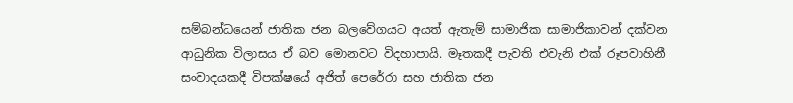සම්බන්ධයෙන් ජාතික ජන බලවේගයට අයත් ඇතැම් සාමාජික සාමාජිකාවන් දක්වන ආධුනික විලාසය ඒ බව මොනවට විදහාපායි. මෑතකදී පැවති එවැනි එක් රූපවාහිනී සංවාදයකදී විපක්ෂයේ අජිත් පෙරේරා සහ ජාතික ජන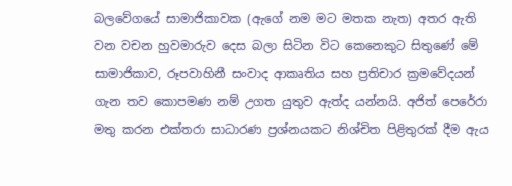බලවේගයේ සාමාජිකාවක (ඇගේ නම මට මතක නැත) අතර ඇති වන වචන හුවමාරුව දෙස බලා සිටින විට කෙනෙකුට සිතුණේ මේ සාමාජිකාව, රූපවාහිනී සංවාද ආකෘතිය සහ ප්‍රතිචාර ක්‍රමවේදයන් ගැන තව කොපමණ නම් උගත යුතුව ඇත්ද යන්නයි. අජිත් පෙරේරා මතු කරන එක්තරා සාධාරණ ප්‍රශ්නයකට නිශ්චිත පිළිතුරක් දීම ඇය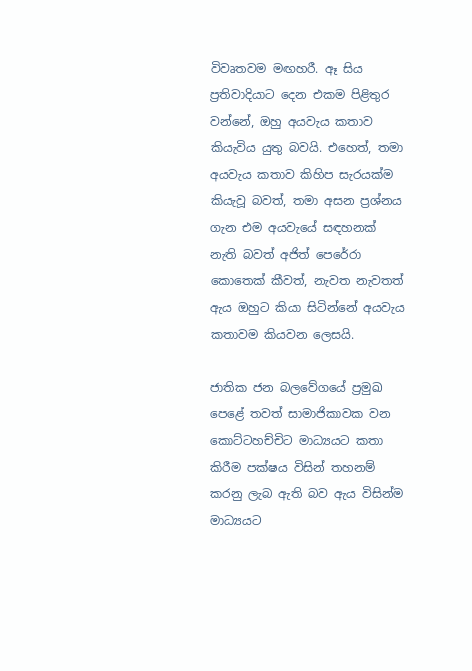විවෘතවම මඟහරී. ඈ සිය ප්‍රතිවාදියාට දෙන එකම පිළිතුර වන්නේ, ඔහු අයවැය කතාව කියැවිය යුතු බවයි. එහෙත්, තමා අයවැය කතාව කිහිප සැරයක්ම කියැවූ බවත්, තමා අසන ප්‍රශ්නය ගැන එම අයවැයේ සඳහනක් නැති බවත් අජිත් පෙරේරා කොතෙක් කීවත්, නැවත නැවතත් ඇය ඔහුට කියා සිටින්නේ අයවැය කතාවම කියවන ලෙසයි.

ජාතික ජන බලවේගයේ ප්‍රමුඛ පෙළේ තවත් සාමාජිකාවක වන කොට්ටහච්චිට මාධ්‍යයට කතා කිරීම පක්ෂය විසින් තහනම් කරනු ලැබ ඇති බව ඇය විසින්ම මාධ්‍යයට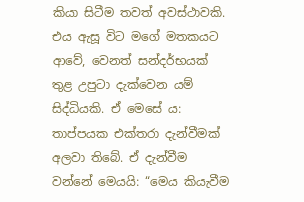කියා සිටීම තවත් අවස්ථාවකි. එය ඇසූ විට මගේ මතකයට ආවේ, වෙනත් සන්දර්භයක් තුළ උපුටා දැක්වෙන යම් සිද්ධියකි. ඒ මෙසේ ය: තාප්පයක එක්තරා දැන්වීමක් අලවා තිබේ. ඒ දැන්වීම වන්නේ මෙයයි: “මෙය කියැවීම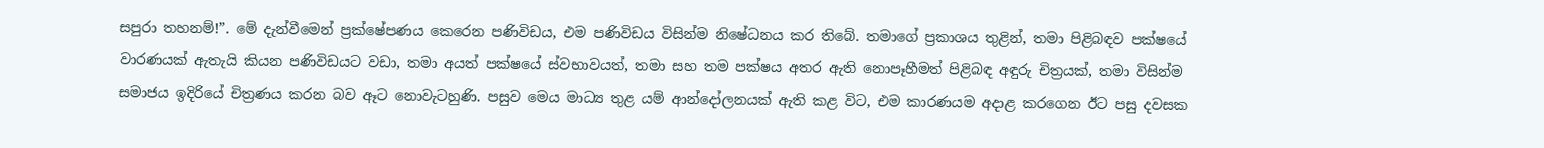සපුරා තහනම්!”. මේ දැන්වීමෙන් ප්‍රක්ෂේපණය කෙරෙන පණිවිඩය, එම පණිවිඩය විසින්ම නිෂේධනය කර තිබේ. තමාගේ ප්‍රකාශය තුළින්, තමා පිළිබඳව පක්ෂයේ වාරණයක් ඇතැයි කියන පණිවිඩයට වඩා, තමා අයත් පක්ෂයේ ස්වභාවයත්, තමා සහ තම පක්ෂය අතර ඇති නොපෑහීමත් පිළිබඳ අඳුරු චිත්‍රයක්, තමා විසින්ම සමාජය ඉදිරියේ චිත්‍රණය කරන බව ඈට නොවැටහුණි. පසුව මෙය මාධ්‍ය තුළ යම් ආන්දෝලනයක් ඇති කළ විට, එම කාරණයම අදාළ කරගෙන ඊට පසු දවසක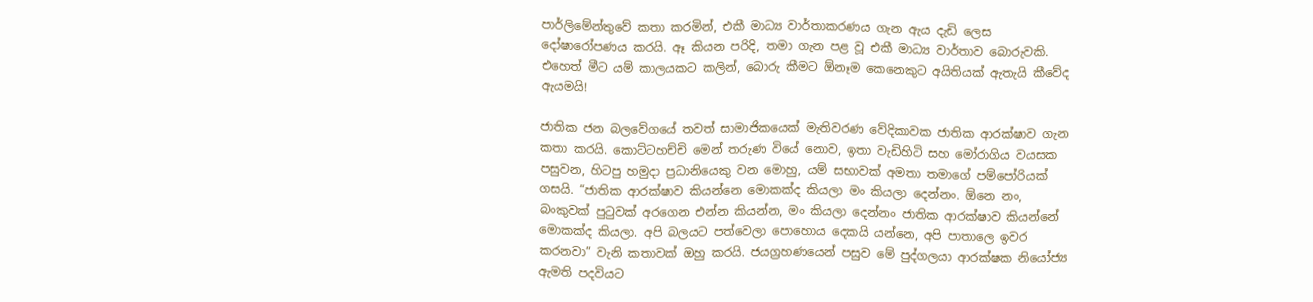පාර්ලිමේන්තුවේ කතා කරමින්, එකී මාධ්‍ය වාර්තාකරණය ගැන ඇය දැඩි ලෙස දෝෂාරෝපණය කරයි. ඈ කියන පරිදි, තමා ගැන පළ වූ එකී මාධ්‍ය වාර්තාව බොරුවකි. එහෙත් මීට යම් කාලයකට කලින්, බොරු කීමට ඕනෑම කෙනෙකුට අයිතියක් ඇතැයි කීවේද ඇයමයි!

ජාතික ජන බලවේගයේ තවත් සාමාජිකයෙක් මැතිවරණ වේදිකාවක ජාතික ආරක්ෂාව ගැන කතා කරයි. කොට්ටහච්චි මෙන් තරුණ වියේ නොව, ඉතා වැඩිහිටි සහ මෝරාගිය වයසක පසුවන, හිටපු හමුදා ප්‍රධානියෙකු වන මොහු, යම් සභාවක් අමතා තමාගේ පම්පෝරියක් ගසයි. “ජාතික ආරක්ෂාව කියන්නෙ මොකක්ද කියලා මං කියලා දෙන්නං. ඕනෙ නං, බංකුවක් පුටුවක් අරගෙන එන්න කියන්න, මං කියලා දෙන්නං ජාතික ආරක්ෂාව කියන්නේ මොකක්ද කියලා. අපි බලයට පත්වෙලා පොහොය දෙකයි යන්නෙ, අපි පාතාලෙ ඉවර කරනවා” වැනි කතාවක් ඔහු කරයි. ජයග්‍රහණයෙන් පසුව මේ පුද්ගලයා ආරක්ෂක නියෝජ්‍ය ඇමති පදවියට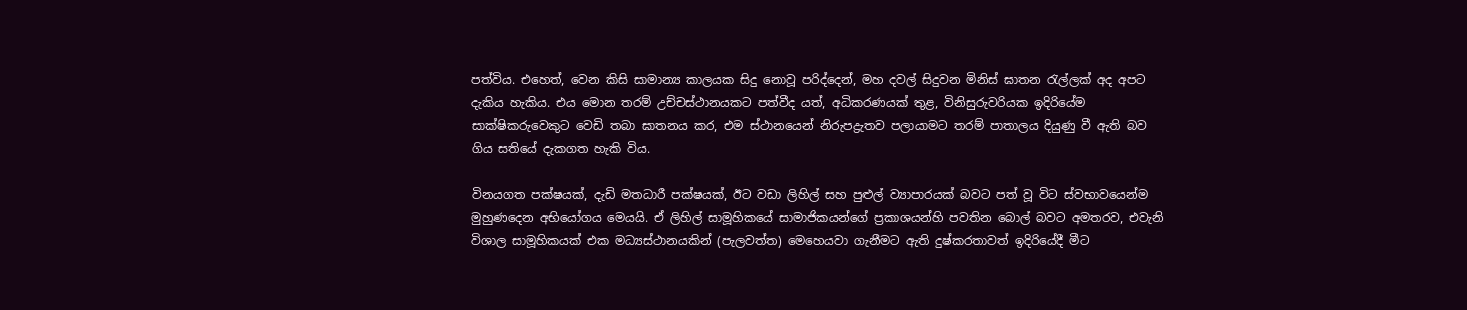පත්විය. එහෙත්, වෙන කිසි සාමාන්‍ය කාලයක සිදු නොවූ පරිද්දෙන්, මහ දවල් සිදුවන මිනිස් ඝාතන රැල්ලක් අද අපට දැකිය හැකිය. එය මොන තරම් උච්චස්ථානයකට පත්වීද යත්, අධිකරණයක් තුළ, විනිසුරුවරියක ඉදිරියේම සාක්ෂිකරුවෙකුට වෙඩි තබා ඝාතනය කර, එම ස්ථානයෙන් නිරුපද්‍රැතව පලායාමට තරම් පාතාලය දියුණු වී ඇති බව ගිය සතියේ දැකගත හැකි විය.

විනයගත පක්ෂයක්, දැඩි මතධාරී පක්ෂයක්, ඊට වඩා ලිහිල් සහ පුළුල් ව්‍යාපාරයක් බවට පත් වූ විට ස්වභාවයෙන්ම මුහුණදෙන අභියෝගය මෙයයි. ඒ ලිහිල් සාමූහිකයේ සාමාජිකයන්ගේ ප්‍රකාශයන්හි පවතින බොල් බවට අමතරව, එවැනි විශාල සාමූහිකයක් එක මධ්‍යස්ථානයකින් (පැලවත්ත) මෙහෙයවා ගැනීමට ඇති දුෂ්කරතාවත් ඉදිරියේදී මීට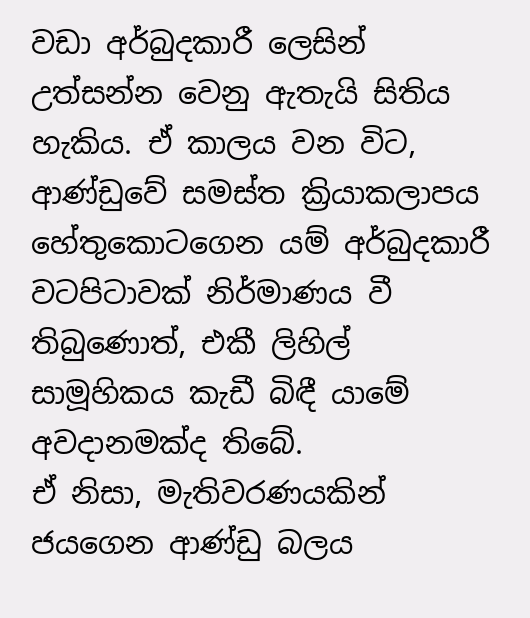වඩා අර්බුදකාරී ලෙසින් උත්සන්න වෙනු ඇතැයි සිතිය හැකිය. ඒ කාලය වන විට, ආණ්ඩුවේ සමස්ත ක්‍රියාකලාපය හේතුකොටගෙන යම් අර්බුදකාරී වටපිටාවක් නිර්මාණය වී තිබුණොත්, එකී ලිහිල් සාමූහිකය කැඩී බිඳී යාමේ අවදානමක්ද තිබේ.
ඒ නිසා, මැතිවරණයකින් ජයගෙන ආණ්ඩු බලය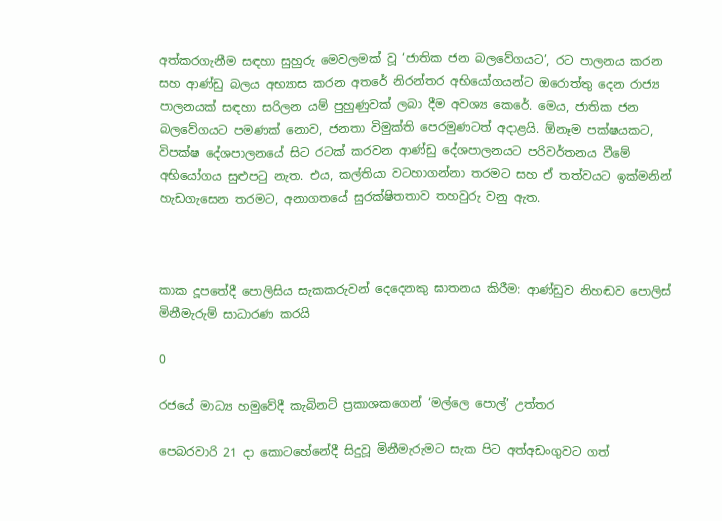අත්කරගැනීම සඳහා සුහුරු මෙවලමක් වූ ‘ජාතික ජන බලවේගයට’, රට පාලනය කරන සහ ආණ්ඩු බලය අභ්‍යාස කරන අතරේ නිරන්තර අභියෝගයන්ට ඔරොත්තු දෙන රාජ්‍ය පාලනයක් සඳහා සරිලන යම් පුහුණුවක් ලබා දීම අවශ්‍ය කෙරේ. මෙය, ජාතික ජන බලවේගයට පමණක් නොව, ජනතා විමුක්ති පෙරමුණටත් අදාළයි. ඕනෑම පක්ෂයකට, විපක්ෂ දේශපාලනයේ සිට රටක් කරවන ආණ්ඩු දේශපාලනයට පරිවර්තනය වීමේ අභියෝගය සුළුපටු නැත. එය, කල්තියා වටහාගන්නා තරමට සහ ඒ තත්වයට ඉක්මනින් හැඩගැසෙන තරමට, අනාගතයේ සුරක්ෂිතතාව තහවුරු වනු ඇත.



කාක දූපතේදී පොලිසිය සැකකරුවන් දෙදෙනකු ඝාතනය කිරීම: ආණ්ඩුව නිහඬව පොලිස් මිනීමැරුම් සාධාරණ කරයි

0

රජයේ මාධ්‍ය හමුවේදී කැබිනට් ප්‍රකාශකගෙන් ‘මල්ලෙ පොල්’ උත්තර

පෙබරවාරි 21 දා කොටහේනේදී සිදුවූ මිනීමැරුමට සැක පිට අත්අඩංගුවට ගත්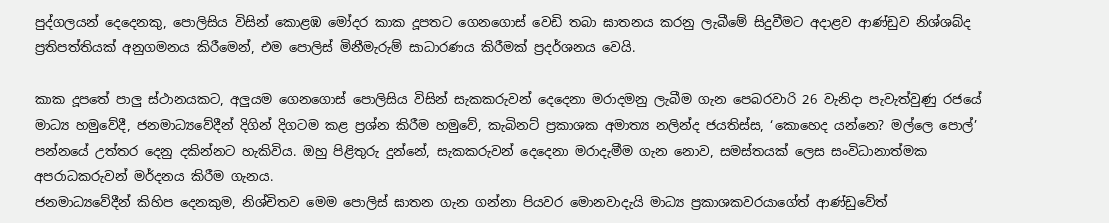පුද්ගලයන් දෙදෙනකු, පොලිසිය විසින් කොළඹ මෝදර කාක දූපතට ගෙනගොස් වෙඩි තබා ඝාතනය කරනු ලැබීමේ සිදුවීමට අදාළව ආණ්ඩුව නිශ්ශබ්ද ප්‍රතිපත්තියක් අනුගමනය කිරීමෙන්, එම පොලිස් මිනීමැරුම් සාධාරණය කිරීමක් ප්‍රදර්ශනය වෙයි.

කාක දූපතේ පාලු ස්ථානයකට, අලුයම ගෙනගොස් පොලිසිය විසින් සැකකරුවන් දෙදෙනා මරාදමනු ලැබීම ගැන පෙබරවාරි 26 වැනිදා පැවැත්වුණු රජයේ මාධ්‍ය හමුවේදී, ජනමාධ්‍යවේදීන් දිගින් දිගටම කළ ප්‍රශ්න කිරීම හමුවේ, කැබිනට් ප්‍රකාශක අමාත්‍ය නලින්ද ජයතිස්ස, ‘කොහෙද යන්නෙ? මල්ලෙ පොල්’ පන්නයේ උත්තර දෙනු දකින්නට හැකිවිය. ඔහු පිළිතුරු දුන්නේ, සැකකරුවන් දෙදෙනා මරාදැමීම ගැන නොව, සමස්තයක් ලෙස සංවිධානාත්මක අපරාධකරුවන් මර්දනය කිරීම ගැනය.
ජනමාධ්‍යවේදීන් කිහිප දෙනකුම, නිශ්චිතව මෙම පොලිස් ඝාතන ගැන ගන්නා පියවර මොනවාදැයි මාධ්‍ය ප්‍රකාශකවරයාගේත් ආණ්ඩුවේත්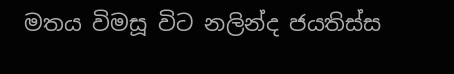මතය විමසූ විට නලින්ද ජයතිස්ස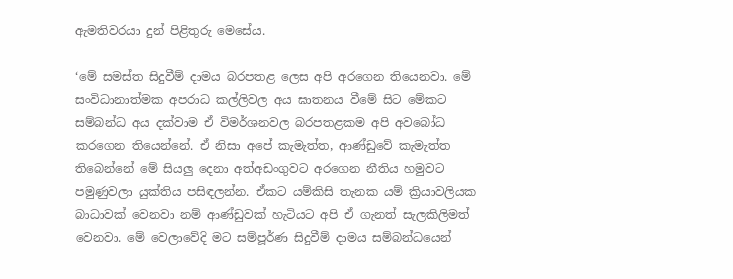ඇමතිවරයා දුන් පිළිතුරු මෙසේය.

‘මේ සමස්ත සිදුවීම් දාමය බරපතළ ලෙස අපි අරගෙන තියෙනවා. මේ සංවිධානාත්මක අපරාධ කල්ලිවල අය ඝාතනය වීමේ සිට මේකට සම්බන්ධ අය දක්වාම ඒ විමර්ශනවල බරපතළකම අපි අවබෝධ කරගෙන තියෙන්නේ. ඒ නිසා අපේ කැමැත්ත, ආණ්ඩුවේ කැමැත්ත තිබෙන්නේ මේ සියලු දෙනා අත්අඩංගුවට අරගෙන නීතිය හමුවට පමුණුවලා යුක්තිය පසිඳලන්න. ඒකට යම්කිසි තැනක යම් ක්‍රියාවලියක බාධාවක් වෙනවා නම් ආණ්ඩුවක් හැටියට අපි ඒ ගැනත් සැලකිලිමත් වෙනවා. මේ වෙලාවේදි මට සම්පූර්ණ සිදුවීම් දාමය සම්බන්ධයෙන්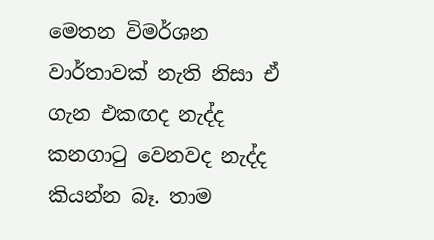මෙතන විමර්ශන වාර්තාවක් නැති නිසා ඒ ගැන එකඟද නැද්ද කනගාටු වෙනවද නැද්ද කියන්න බෑ. තාම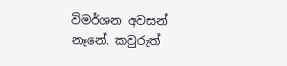විමර්ශන අවසන් නෑනේ. කවුරුත්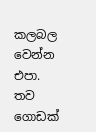කලබල වෙන්න එපා. තව ගොඩක්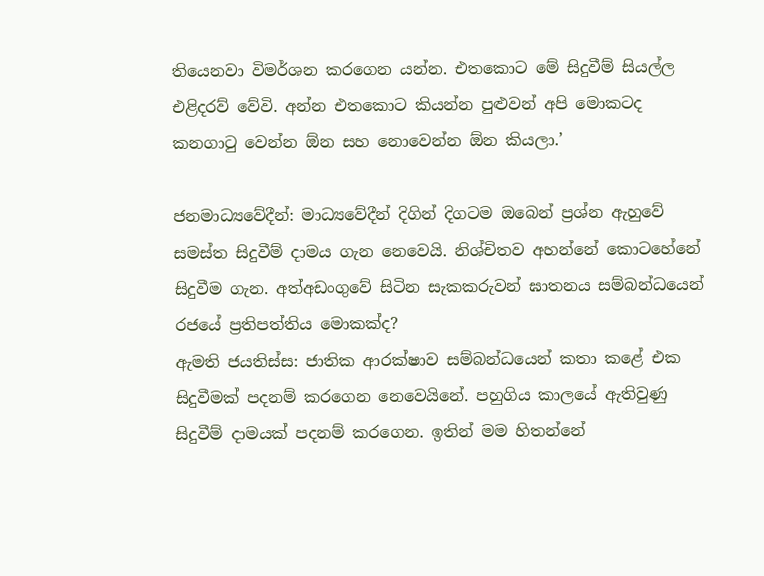තියෙනවා විමර්ශන කරගෙන යන්න. එතකොට මේ සිදුවීම් සියල්ල එළිදරව් වේවි. අන්න එතකොට කියන්න පුළුවන් අපි මොකටද කනගාටු වෙන්න ඕන සහ නොවෙන්න ඕන කියලා.’

ජනමාධ්‍යවේදීන්: මාධ්‍යවේදීන් දිගින් දිගටම ඔබෙන් ප්‍රශ්න ඇහුවේ සමස්ත සිදුවීම් දාමය ගැන නෙවෙයි. නිශ්චිතව අහන්නේ කොටහේනේ සිදුවීම ගැන. අත්අඩංගුවේ සිටින සැකකරුවන් ඝාතනය සම්බන්ධයෙන් රජයේ ප්‍රතිපත්තිය මොකක්ද?
ඇමති ජයතිස්ස: ජාතික ආරක්ෂාව සම්බන්ධයෙන් කතා කළේ එක සිදුවීමක් පදනම් කරගෙන නෙවෙයිනේ. පහුගිය කාලයේ ඇතිවුණු සිදුවීම් දාමයක් පදනම් කරගෙන. ඉතින් මම හිතන්නේ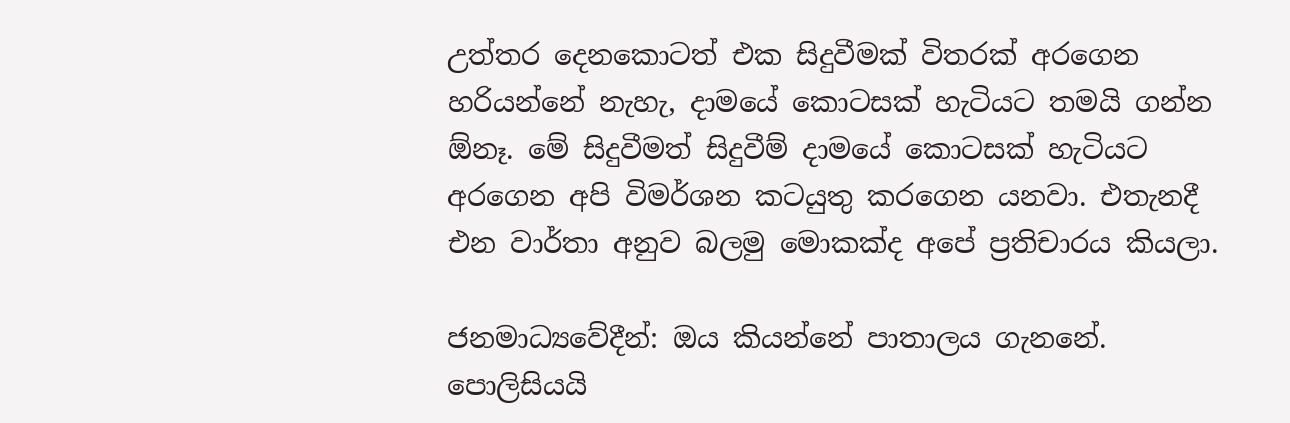උත්තර දෙනකොටත් එක සිදුවීමක් විතරක් අරගෙන හරියන්නේ නැහැ, දාමයේ කොටසක් හැටියට තමයි ගන්න ඕනෑ. මේ සිදුවීමත් සිදුවීම් දාමයේ කොටසක් හැටියට අරගෙන අපි විමර්ශන කටයුතු කරගෙන යනවා. එතැනදී එන වාර්තා අනුව බලමු මොකක්ද අපේ ප්‍රතිචාරය කියලා.

ජනමාධ්‍යවේදීන්: ඔය කියන්නේ පාතාලය ගැනනේ. පොලිසියයි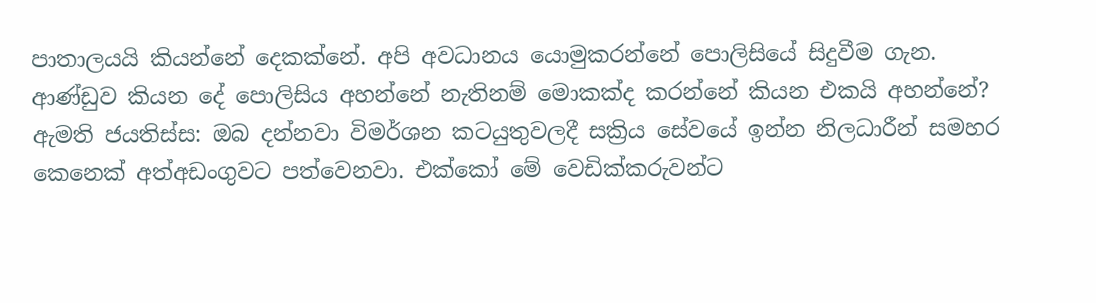පාතාලයයි කියන්නේ දෙකක්නේ. අපි අවධානය යොමුකරන්නේ පොලිසියේ සිදුවීම ගැන. ආණ්ඩුව කියන දේ පොලිසිය අහන්නේ නැතිනම් මොකක්ද කරන්නේ කියන එකයි අහන්නේ?
ඇමති ජයතිස්ස: ඔබ දන්නවා විමර්ශන කටයුතුවලදී සක්‍රිය සේවයේ ඉන්න නිලධාරීන් සමහර කෙනෙක් අත්අඩංගුවට පත්වෙනවා. එක්කෝ මේ වෙඩික්කරුවන්ට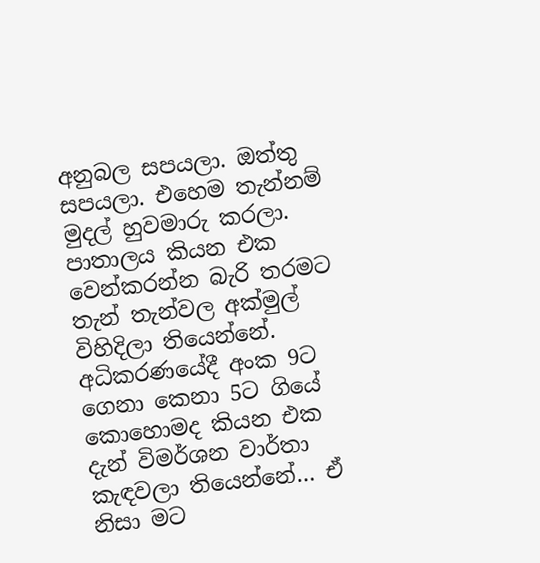අනුබල සපයලා. ඔත්තු සපයලා. එහෙම තැන්නම් මුදල් හුවමාරු කරලා. පාතාලය කියන එක වෙන්කරන්න බැරි තරමට තැන් තැන්වල අක්මුල් විහිදිලා තියෙන්නේ. අධිකරණයේදී අංක 9ට ගෙනා කෙනා 5ට ගියේ කොහොමද කියන එක දැන් විමර්ශන වාර්තා කැඳවලා තියෙන්නේ… ඒ නිසා මට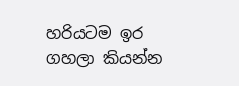හරියටම ඉර ගහලා කියන්න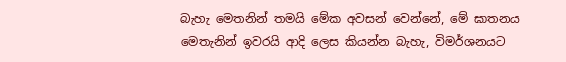බැහැ මෙතනින් තමයි මේක අවසන් වෙන්නේ, මේ ඝාතනය මෙතැනින් ඉවරයි ආදි ලෙස කියන්න බැහැ, විමර්ශනයට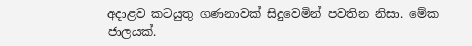අදාළව කටයුතු ගණනාවක් සිදුවෙමින් පවතින නිසා. මේක ජාලයක්.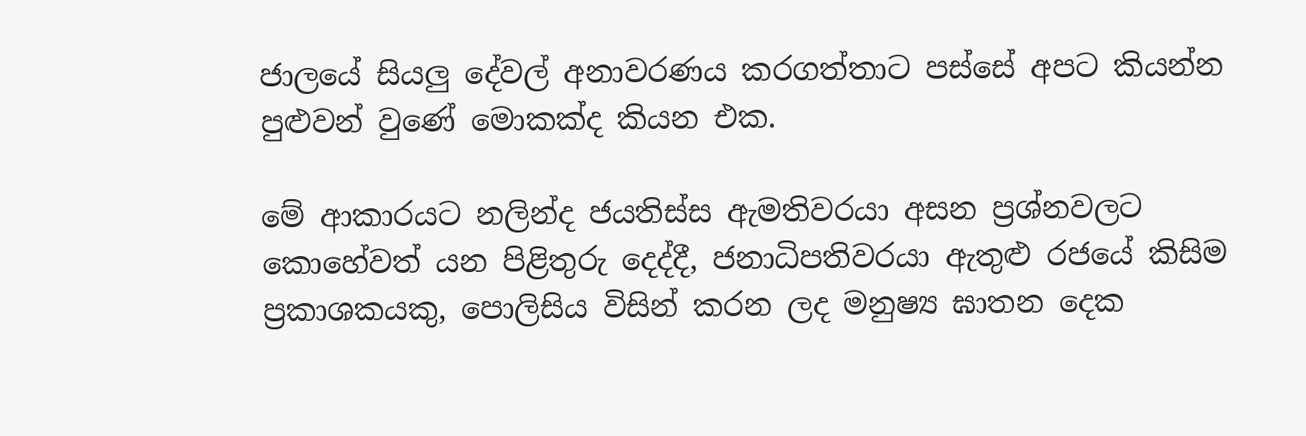ජාලයේ සියලු දේවල් අනාවරණය කරගත්තාට පස්සේ අපට කියන්න පුළුවන් වුණේ මොකක්ද කියන එක.

මේ ආකාරයට නලින්ද ජයතිස්ස ඇමතිවරයා අසන ප්‍රශ්නවලට කොහේවත් යන පිළිතුරු දෙද්දී, ජනාධිපතිවරයා ඇතුළු රජයේ කිසිම ප්‍රකාශකයකු, පොලිසිය විසින් කරන ලද මනුෂ්‍ය ඝාතන දෙක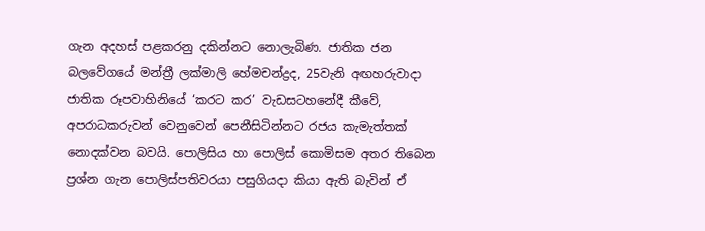ගැන අදහස් පළකරනු දකින්නට නොලැබිණ. ජාතික ජන බලවේගයේ මන්ත්‍රී ලක්මාලි හේමචන්ද්‍රද, 25වැනි අඟහරුවාදා ජාතික රූපවාහිනියේ ‘කරට කර’ වැඩසටහනේදී කීවේ, අපරාධකරුවන් වෙනුවෙන් පෙනීසිටින්නට රජය කැමැත්තක් නොදක්වන බවයි. පොලිසිය හා පොලිස් කොමිසම අතර තිබෙන ප්‍රශ්න ගැන පොලිස්පතිවරයා පසුගියදා කියා ඇති බැවින් ඒ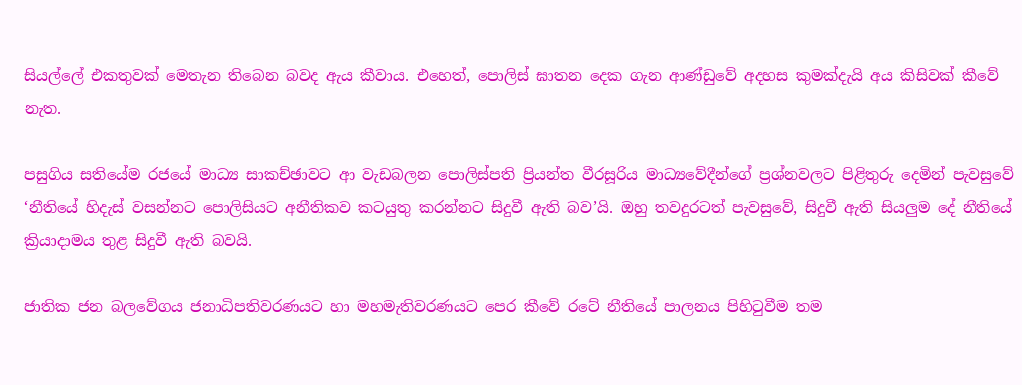සියල්ලේ එකතුවක් මෙතැන තිබෙන බවද ඇය කීවාය. එහෙත්, පොලිස් ඝාතන දෙක ගැන ආණ්ඩුවේ අදහස කුමක්දැයි අය කිසිවක් කීවේ නැත.

පසුගිය සතියේම රජයේ මාධ්‍ය සාකච්ඡාවට ආ වැඩබලන පොලිස්පති ප්‍රියන්ත වීරසූරිය මාධ්‍යවේදීන්ගේ ප්‍රශ්නවලට පිළිතුරු දෙමින් පැවසුවේ ‘නීතියේ හිදැස් වසන්නට පොලිසියට අනීතිකව කටයුතු කරන්නට සිදුවී ඇති බව’යි. ඔහු තවදුරටත් පැවසුවේ, සිදුවී ඇති සියලුම දේ නීතියේ ක්‍රියාදාමය තුළ සිදුවී ඇති බවයි.

ජාතික ජන බලවේගය ජනාධිපතිවරණයට හා මහමැතිවරණයට පෙර කීවේ රටේ නීතියේ පාලනය පිහිටුවීම තම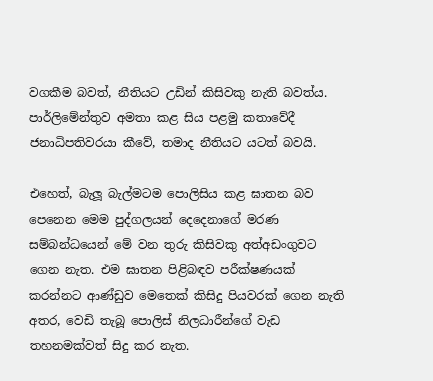වගකීම බවත්, නීතියට උඩින් කිසිවකු නැති බවත්ය. පාර්ලිමේන්තුව අමතා කළ සිය පළමු කතාවේදී ජනාධිපතිවරයා කීවේ, තමාද නීතියට යටත් බවයි.

එහෙත්, බැලූ බැල්මටම පොලිසිය කළ ඝාතන බව පෙනෙන මෙම පුද්ගලයන් දෙදෙනාගේ මරණ සම්බන්ධයෙන් මේ වන තුරු කිසිවකු අත්අඩංගුවට ගෙන නැත. එම ඝාතන පිළිබඳව පරීක්ෂණයක් කරන්නට ආණ්ඩුව මෙතෙක් කිසිදු පියවරක් ගෙන නැති අතර, වෙඩි තැබූ පොලිස් නිලධාරීන්ගේ වැඩ තහනමක්වත් සිදු කර නැත.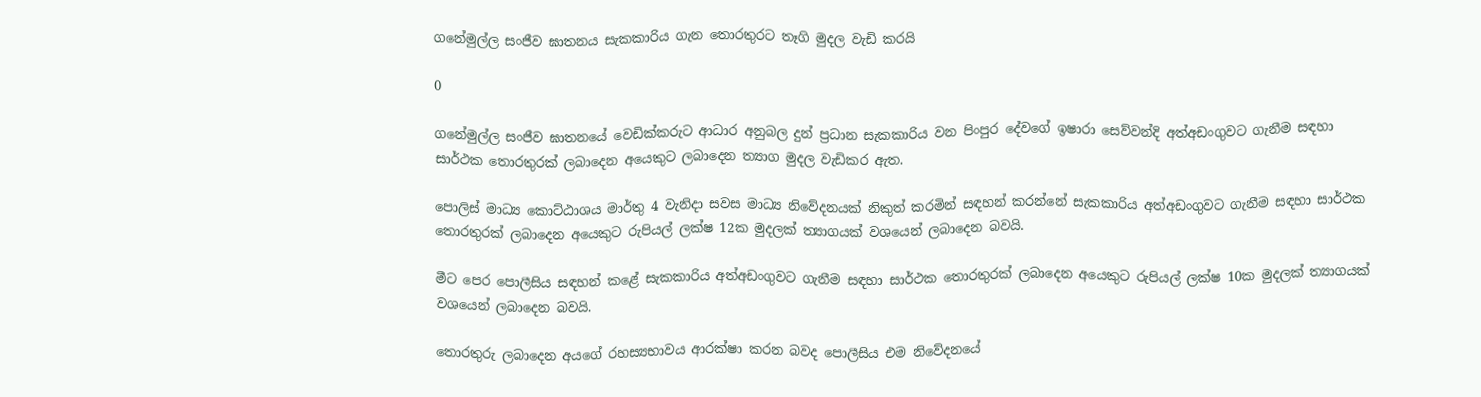ගනේමුල්ල සංජීව ඝාතනය සැකකාරිය ගැන තොරතුරට තෑගි මුදල වැඩි කරයි

0

ගනේමුල්ල සංජීව ඝාතනයේ වෙඩික්කරුට ආධාර අනුබල දුන් ප්‍රධාන සැකකාරිය වන පිංපුර දේවගේ ඉෂාරා සෙව්වන්දි අත්අඩංගුවට ගැනීම සඳහා සාර්ථක තොරතුරක් ලබාදෙන අයෙකුට ලබාදෙන ත්‍යාග මුදල වැඩිකර ඇත.

පොලිස් මාධ්‍ය කොට්ඨාශය මාර්තු 4 වැනිදා සවස මාධ්‍ය නිවේදනයක් නිකුත් කරමින් සඳහන් කරන්නේ සැකකාරිය අත්අඩංගුවට ගැනීම සඳහා සාර්ථක තොරතුරක් ලබාදෙන අයෙකුට රුපියල් ලක්ෂ 12ක මුදලක් ත්‍යාගයක් වශයෙන් ලබාදෙන බවයි.

මීට පෙර පොලීසිය සඳහන් කළේ සැකකාරිය අත්අඩංගුවට ගැනීම සඳහා සාර්ථක තොරතුරක් ලබාදෙන අයෙකුට රුපියල් ලක්ෂ 10ක මුදලක් ත්‍යාගයක් වශයෙන් ලබාදෙන බවයි.

තොරතුරු ලබාදෙන අයගේ රහස්‍යභාවය ආරක්ෂා කරන බවද පොලීසිය එම නිවේදනයේ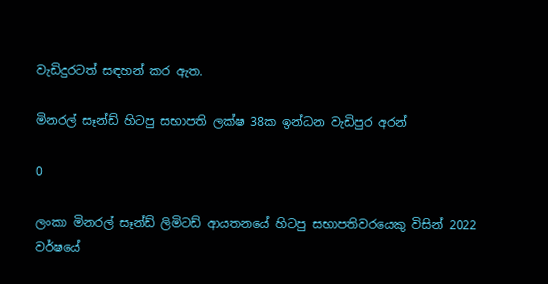වැඩිදුරටත් සඳහන් කර ඇත.

මිනරල් සෑන්ඩ් හිටපු සභාපති ලක්ෂ 38ක ඉන්ධන වැඩිපුර අරන්

0

ලංකා මිනරල් සෑන්ඩ් ලිමිටඩ් ආයතනයේ හිටපු සභාපතිවරයෙකු විසින් 2022 වර්ෂයේ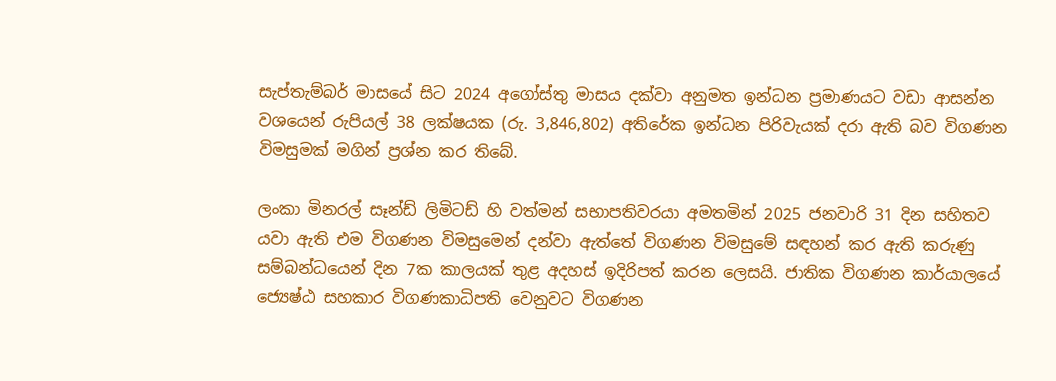සැප්තැම්බර් මාසයේ සිට 2024 අගෝස්තු මාසය දක්වා අනුමත ඉන්ධන ප්‍රමාණයට වඩා ආසන්න වශයෙන් රුපියල් 38 ලක්ෂයක (රු. 3,846,802) අතිරේක ඉන්ධන පිරිවැයක් දරා ඇති බව විගණන විමසුමක් මගින් ප්‍රශ්න කර තිබේ.

ලංකා මිනරල් සෑන්ඩ් ලිමිටඩ් හි වත්මන් සභාපතිවරයා අමතමින් 2025 ජනවාරි 31 දින සහිතව යවා ඇති එම විගණන විමසුමෙන් දන්වා ඇත්තේ විගණන විමසුමේ සඳහන් කර ඇති කරුණු සම්බන්ධයෙන් දින 7ක කාලයක් තුළ අදහස් ඉදිරිපත් කරන ලෙසයි. ජාතික විගණන කාර්යාලයේ ජ්‍යෙෂ්ඨ සහකාර විගණකාධිපති වෙනුවට විගණන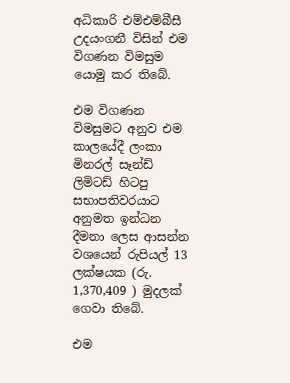අධිකාරි එම්එම්බීසී උදයංගනී විසින් එම විගණන විමසුම යොමු කර තිබේ.

එම විගණන විමසුමට අනුව එම කාලයේදී ලංකා මිනරල් සෑන්ඩ් ලිමිටඩ් හිටපු සභාපතිවරයාට අනුමත ඉන්ධන දීමනා ලෙස ආසන්න වශයෙන් රුපියල් 13 ලක්ෂයක (රු. 1,370,409 ) මුදලක් ගෙවා තිබේ.

එම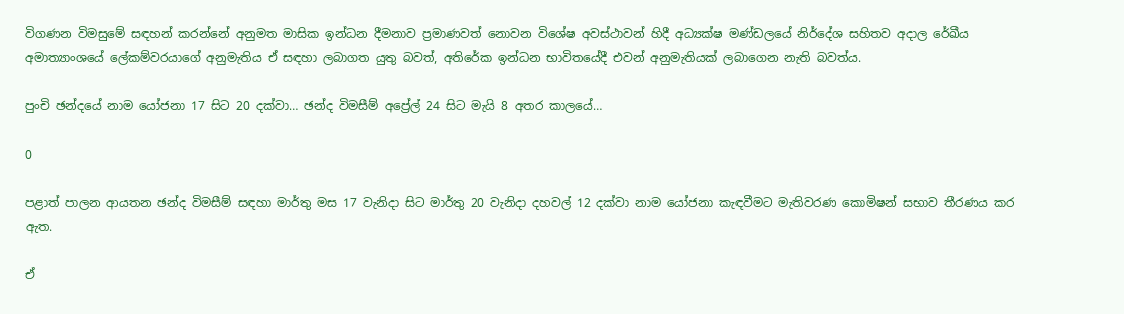විගණන විමසුමේ සඳහන් කරන්නේ අනුමත මාසික ඉන්ධන දීමනාව ප්‍රමාණවත් නොවන විශේෂ අවස්ථාවන් හිදී අධ්‍යක්ෂ මණ්ඩලයේ නිර්දේශ සහිතව අදාල රේඛීය අමාත්‍යාංශයේ ලේකම්වරයාගේ අනුමැතිය ඒ සඳහා ලබාගත යුතු බවත්, අතිරේක ඉන්ධන භාවිතයේදී එවන් අනුමැතියක් ලබාගෙන නැති බවත්ය.

පුංචි ඡන්දයේ නාම යෝජනා 17 සිට 20 දක්වා… ඡන්ද විමසීම් අප්‍රේල් 24 සිට මැයි 8 අතර කාලයේ…

0

පළාත් පාලන ආයතන ඡන්ද විමසීම් සඳහා මාර්තු මස 17 වැනිදා සිට මාර්තු 20 වැනිදා දහවල් 12 දක්වා නාම යෝජනා කැඳවීමට මැතිවරණ කොමිෂන් සභාව තීරණය කර ඇත.

ඒ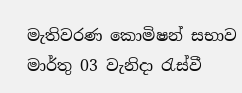මැතිවරණ කොමිෂන් සභාව මාර්තු 03 වැනිදා රැස්වී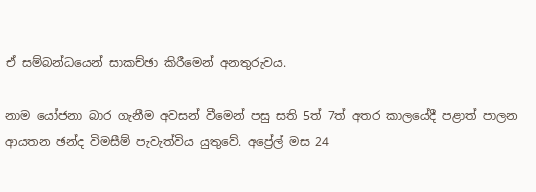ඒ සම්බන්ධයෙන් සාකච්ඡා කිරීමෙන් අනතුරුවය.

නාම යෝජනා බාර ගැනීම අවසන් වීමෙන් පසු සති 5ත් 7ත් අතර කාලයේදී පළාත් පාලන ආයතන ඡන්ද විමසීම් පැවැත්විය යුතුවේ. අප්‍රේල් මස 24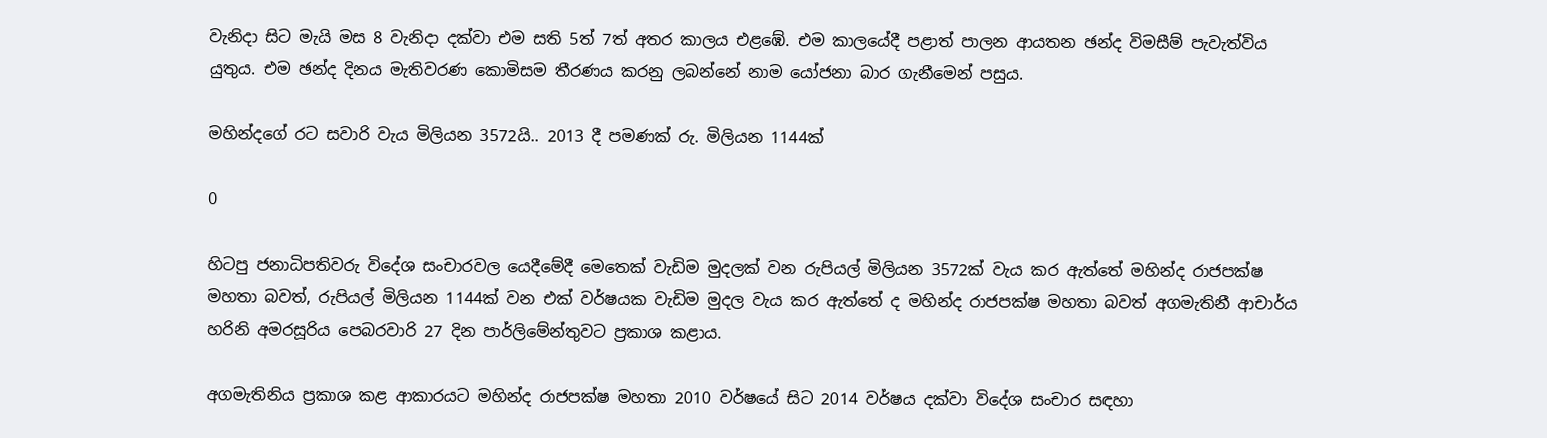වැනිදා සිට මැයි මස 8 වැනිදා දක්වා එම සති 5ත් 7ත් අතර කාලය එළඹේ. එම කාලයේදී පළාත් පාලන ආයතන ඡන්ද විමසීම් පැවැත්විය යුතුය. එම ඡන්ද දිනය මැතිවරණ කොමිසම තීරණය කරනු ලබන්නේ නාම යෝජනා බාර ගැනීමෙන් පසුය.

මහින්දගේ රට සවාරි වැය මිලියන 3572යි.. 2013 දී පමණක් රු. මිලියන 1144ක්

0

හිටපු ජනාධිපතිවරු විදේශ සංචාරවල යෙදීමේදී මෙතෙක් වැඩිම මුදලක් වන රුපියල් මිලියන 3572ක් වැය කර ඇත්තේ මහින්ද රාජපක්ෂ මහතා බවත්, රුපියල් මිලියන 1144ක් වන එක් වර්ෂයක වැඩිම මුදල වැය කර ඇත්තේ ද මහින්ද රාජපක්ෂ මහතා බවත් අගමැතිනී ආචාර්ය හරිනි අමරසූරිය පෙබරවාරි 27 දින පාර්ලිමේන්තුවට ප්‍රකාශ කළාය.

අගමැතිනිය ප්‍රකාශ කළ ආකාරයට මහින්ද රාජපක්ෂ මහතා 2010 වර්ෂයේ සිට 2014 වර්ෂය දක්වා විදේශ සංචාර සඳහා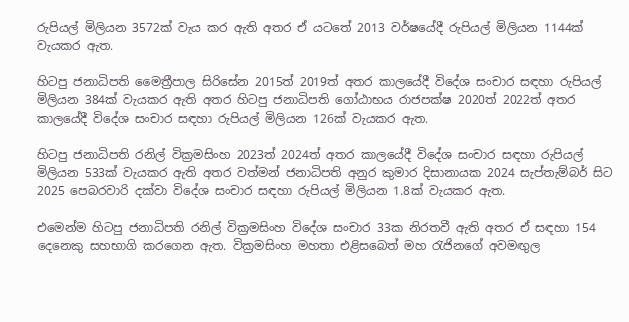රුපියල් මිලියන 3572ක් වැය කර ඇති අතර ඒ යටතේ 2013 වර්ෂයේදී රුපියල් මිලියන 1144ක් වැයකර ඇත.

හිටපු ජනාධිපති මෛත්‍රීපාල සිරිසේන 2015ත් 2019ත් අතර කාලයේදී විදේශ සංචාර සඳහා රුපියල් මිලියන 384ක් වැයකර ඇති අතර හිටපු ජනාධිපති ගෝඨාභය රාජපක්ෂ 2020ත් 2022ත් අතර කාලයේදී විදේශ සංචාර සඳහා රුපියල් මිලියන 126ක් වැයකර ඇත.

හිටපු ජනාධිපති රනිල් වික්‍රමසිංහ 2023ත් 2024ත් අතර කාලයේදී විදේශ සංචාර සඳහා රුපියල් මිලියන 533ක් වැයකර ඇති අතර වත්මන් ජනාධිපති අනුර කුමාර දිසානායක 2024 සැප්තැම්බර් සිට 2025 පෙබරවාරි දක්වා විදේශ සංචාර සඳහා රුපියල් මිලියන 1.8ක් වැයකර ඇත.

එමෙන්ම හිටපු ජනාධිපති රනිල් වික්‍රමසිංහ විදේශ සංචාර 33ක නිරතවී ඇති අතර ඒ සඳහා 154 දෙනෙකු සහභාගි කරගෙන ඇත. වික්‍රමසිංහ මහතා එළිසබෙත් මහ රැජිනගේ අවමඟුල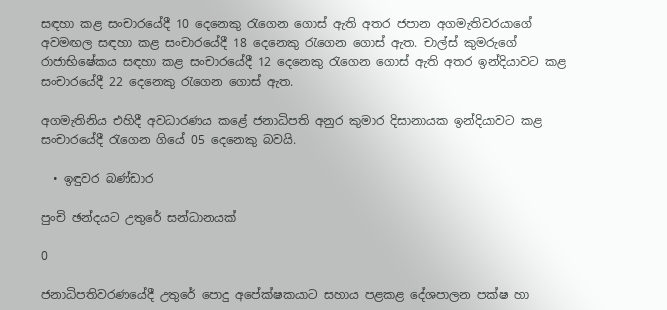සඳහා කළ සංචාරයේදී 10 දෙනෙකු රැගෙන ගොස් ඇති අතර ජපාන අගමැතිවරයාගේ අවමඟල සඳහා කළ සංචාරයේදී 18 දෙනෙකු රැගෙන ගොස් ඇත. චාල්ස් කුමරුගේ රාජාභිෂේකය සඳහා කළ සංචාරයේදී 12 දෙනෙකු රැගෙන ගොස් ඇති අතර ඉන්දියාවට කළ සංචාරයේදී 22 දෙනෙකු රැගෙන ගොස් ඇත.

අගමැතිනිය එහිදී අවධාරණය කළේ ජනාධිපති අනුර කුමාර දිසානායක ඉන්දියාවට කළ සංචාරයේදී රැගෙන ගියේ 05 දෙනෙකු බවයි.

  • ඉඳුවර බණ්ඩාර

පුංචි ඡන්දයට උතුරේ සන්ධානයක්

0

ජනාධිපතිවරණයේදී උතුරේ පොදු අපේක්ෂකයාට සහාය පළකළ දේශපාලන පක්ෂ හා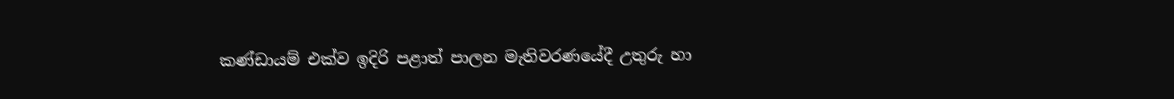කණ්ඩායම් එක්ව ඉදිරි පළාත් පාලන මැතිවරණයේදී උතුරු හා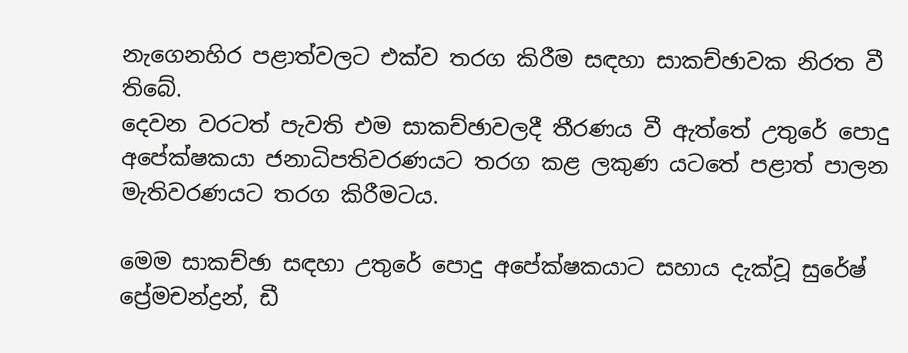නැගෙනහිර පළාත්වලට එක්ව තරග කිරීම සඳහා සාකච්ඡාවක නිරත වී තිබේ.
දෙවන වරටත් පැවති එම සාකච්ඡාවලදී තීරණය වී ඇත්තේ උතුරේ පොදු අපේක්ෂකයා ජනාධිපතිවරණයට තරග කළ ලකුණ යටතේ පළාත් පාලන මැතිවරණයට තරග කිරීමටය.

මෙම සාකච්ඡා සඳහා උතුරේ පොදු අපේක්ෂකයාට සහාය දැක්වූ සුරේෂ් ප්‍රේමචන්ද්‍රන්, ඩී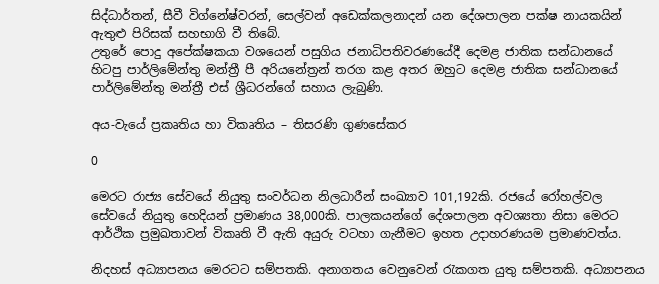සිද්ධාර්තන්, සීවී විග්නේෂ්වරන්, සෙල්වන් අඩෙක්කලනාදන් යන දේශපාලන පක්ෂ නායකයින් ඇතුළු පිරිසක් සහභාගි වී තිබේ.
උතුරේ පොදු අපේක්ෂකයා වශයෙන් පසුගිය ජනාධිපතිවරණයේදී දෙමළ ජාතික සන්ධානයේ හිටපු පාර්ලිමේන්තු මන්ත්‍රී පී අරියනේත්‍රන් තරග කළ අතර ඔහුට දෙමළ ජාතික සන්ධානයේ පාර්ලිමේන්තු මන්ත්‍රී එස් ශ්‍රීධරන්ගේ සහාය ලැබුණි.

අය-වැයේ ප්‍රකෘතිය හා විකෘතිය – තිසරණි ගුණසේකර

0

මෙරට රාජ්‍ය සේවයේ නියුතු සංවර්ධන නිලධාරීන් සංඛ්‍යාව 101,192කි. රජයේ රෝහල්වල සේවයේ නියුතු හෙදියන් ප්‍රමාණය 38,000කි. පාලකයන්ගේ දේශපාලන අවශ්‍යතා නිසා මෙරට ආර්ථික ප්‍රමුඛතාවන් විකෘති වී ඇති අයුරු වටහා ගැනීමට ඉහත උදාහරණයම ප්‍රමාණවත්ය.

නිදහස් අධ්‍යාපනය මෙරටට සම්පතකි. අනාගතය වෙනුවෙන් රැකගත යුතු සම්පතකි. අධ්‍යාපනය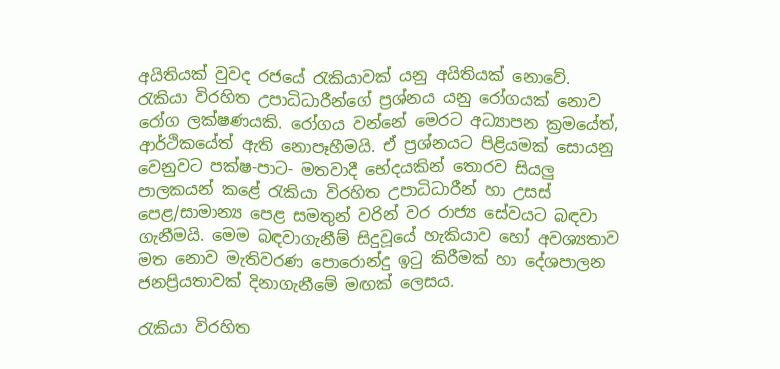අයිතියක් වුවද රජයේ රැකියාවක් යනු අයිතියක් නොවේ. රැකියා විරහිත උපාධිධාරීන්ගේ ප්‍රශ්නය යනු රෝගයක් නොව රෝග ලක්ෂණයකි. රෝගය වන්නේ මෙරට අධ්‍යාපන ක්‍රමයේත්, ආර්ථිකයේත් ඇති නොපෑහීමයි. ඒ ප්‍රශ්නයට පිළියමක් සොයනු වෙනුවට පක්ෂ-පාට- මතවාදී භේදයකින් තොරව සියලු පාලකයන් කළේ රැකියා විරහිත උපාධිධාරීන් හා උසස් පෙළ/සාමාන්‍ය පෙළ සමතුන් වරින් වර රාජ්‍ය සේවයට බඳවා ගැනීමයි. මෙම බඳවාගැනීම් සිදුවූයේ හැකියාව හෝ අවශ්‍යතාව මත නොව මැතිවරණ පොරොන්දු ඉටු කිරීමක් හා දේශපාලන ජනප්‍රියතාවක් දිනාගැනීමේ මඟක් ලෙසය.

රැකියා විරහිත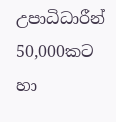උපාධිධාරීන් 50,000කට හා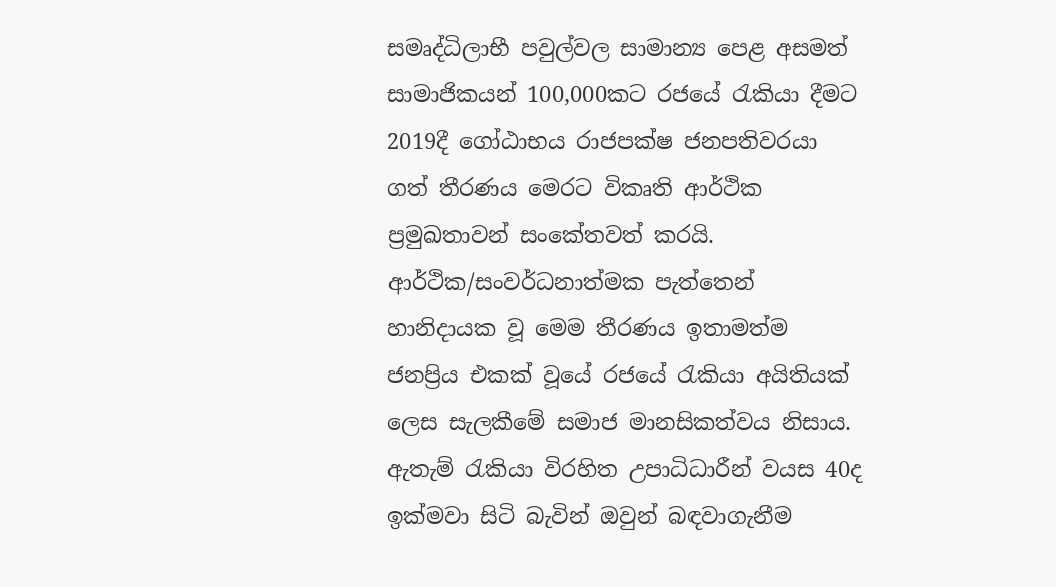සමෘද්ධිලාභී පවුල්වල සාමාන්‍ය පෙළ අසමත් සාමාජිකයන් 100,000කට රජයේ රැකියා දීමට 2019දී ගෝඨාභය රාජපක්ෂ ජනපතිවරයා ගත් තීරණය මෙරට විකෘති ආර්ථික ප්‍රමුඛතාවන් සංකේතවත් කරයි. ආර්ථික/සංවර්ධනාත්මක පැත්තෙන් හානිදායක වූ මෙම තීරණය ඉතාමත්ම ජනප්‍රිය එකක් වූයේ රජයේ රැකියා අයිතියක් ලෙස සැලකීමේ සමාජ මානසිකත්වය නිසාය. ඇතැම් රැකියා විරහිත උපාධිධාරීන් වයස 40ද ඉක්මවා සිටි බැවින් ඔවුන් බඳවාගැනීම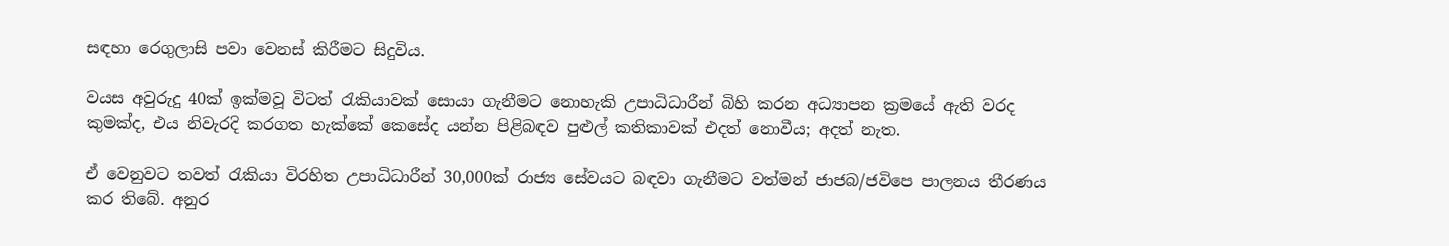සඳහා රෙගුලාසි පවා වෙනස් කිරීමට සිදුවිය.

වයස අවුරුදු 40ක් ඉක්මවූ විටත් රැකියාවක් සොයා ගැනීමට නොහැකි උපාධිධාරීන් බිහි කරන අධ්‍යාපන ක්‍රමයේ ඇති වරද කුමක්ද, එය නිවැරදි කරගත හැක්කේ කෙසේද යන්න පිළිබඳව පුළුල් කතිකාවක් එදත් නොවීය; අදත් නැත.

ඒ වෙනුවට තවත් රැකියා විරහිත උපාධිධාරීන් 30,000ක් රාජ්‍ය සේවයට බඳවා ගැනීමට වත්මන් ජාජබ/ජවිපෙ පාලනය තීරණය කර තිබේ. අනුර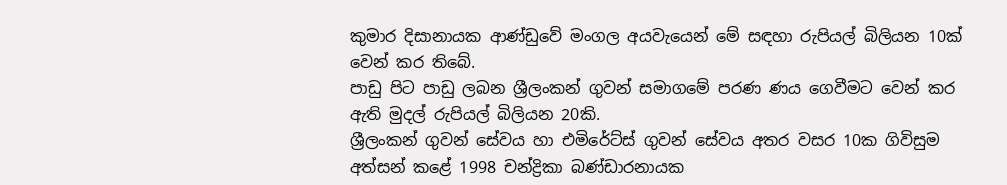කුමාර දිසානායක ආණ්ඩුවේ මංගල අයවැයෙන් මේ සඳහා රුපියල් බිලියන 10ක් වෙන් කර තිබේ.
පාඩු පිට පාඩු ලබන ශ්‍රීලංකන් ගුවන් සමාගමේ පරණ ණය ගෙවීමට වෙන් කර ඇති මුදල් රුපියල් බිලියන 20කි.
ශ්‍රීලංකන් ගුවන් සේවය හා එමිරේට්ස් ගුවන් සේවය අතර වසර 10ක ගිවිසුම අත්සන් කළේ 1998 චන්ද්‍රිකා බණ්ඩාරනායක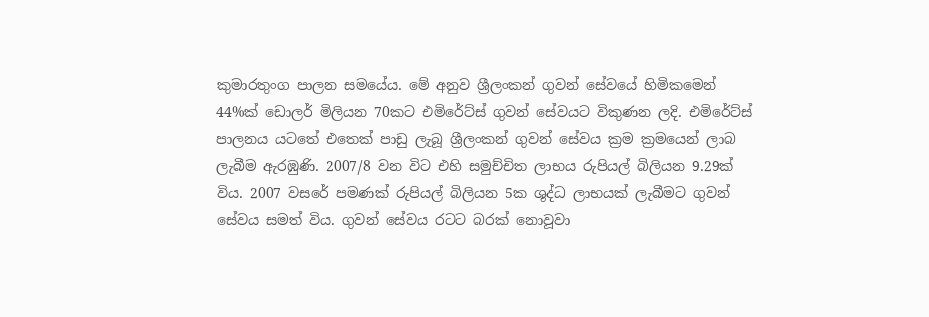කුමාරතුංග පාලන සමයේය. මේ අනුව ශ්‍රීලංකන් ගුවන් සේවයේ හිමිකමෙන් 44%ක් ඩොලර් මිලියන 70කට එමිරේට්ස් ගුවන් සේවයට විකුණන ලදි. එමිරේට්ස් පාලනය යටතේ එතෙක් පාඩු ලැබූ ශ්‍රීලංකන් ගුවන් සේවය ක්‍රම ක්‍රමයෙන් ලාබ ලැබීම ඇරඹුණි. 2007/8 වන විට එහි සමුච්චිත ලාභය රුපියල් බිලියන 9.29ක් විය. 2007 වසරේ පමණක් රුපියල් බිලියන 5ක ශුද්ධ ලාභයක් ලැබීමට ගුවන් සේවය සමත් විය. ගුවන් සේවය රටට බරක් නොවූවා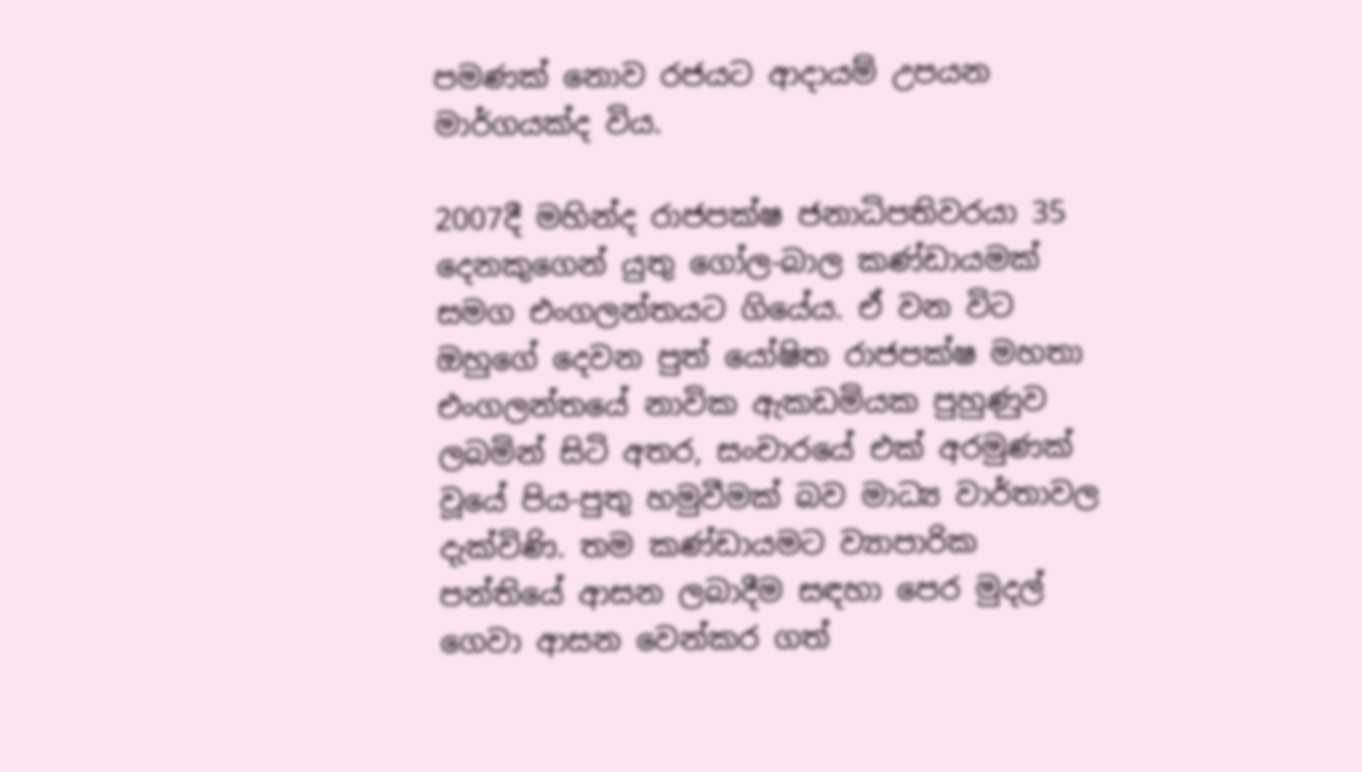පමණක් නොව රජයට ආදායම් උපයන මාර්ගයක්ද විය.

2007දී මහින්ද රාජපක්ෂ ජනාධිපතිවරයා 35 දෙනකුගෙන් යුතු ගෝල-බාල කණ්ඩායමක් සමග එංගලන්තයට ගියේය. ඒ වන විට ඔහුගේ දෙවන පුත් යෝෂිත රාජපක්ෂ මහතා එංගලන්තයේ නාවික ඇකඩමියක පුහුණුව ලබමින් සිටි අතර, සංචාරයේ එක් අරමුණක් වූයේ පිය-පුතු හමුවීමක් බව මාධ්‍ය වාර්තාවල දැක්විණි. තම කණ්ඩායමට ව්‍යාපාරික පන්තියේ ආසන ලබාදීම සඳහා පෙර මුදල් ගෙවා ආසන වෙන්කර ගත්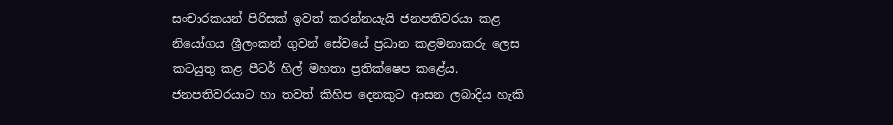සංචාරකයන් පිරිසක් ඉවත් කරන්නයැයි ජනපතිවරයා කළ නියෝගය ශ්‍රීලංකන් ගුවන් සේවයේ ප්‍රධාන කළමනාකරු ලෙස කටයුතු කළ පීටර් හිල් මහතා ප්‍රතික්ෂෙප කළේය. ජනපතිවරයාට හා තවත් කිහිප දෙනකුට ආසන ලබාදිය හැකි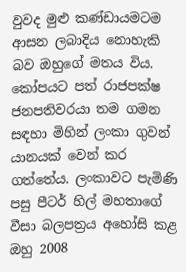වුවද මුළු කණ්ඩායමටම ආසන ලබාදිය නොහැකි බව ඔහුගේ මතය විය.
කෝපයට පත් රාජපක්ෂ ජනපතිවරයා තම ගමන සඳහා මිහින් ලංකා ගුවන් යානයක් වෙන් කර ගත්තේය. ලංකාවට පැමිණි පසු පීටර් හිල් මහතාගේ වීසා බලපත්‍රය අහෝසි කළ ඔහු 2008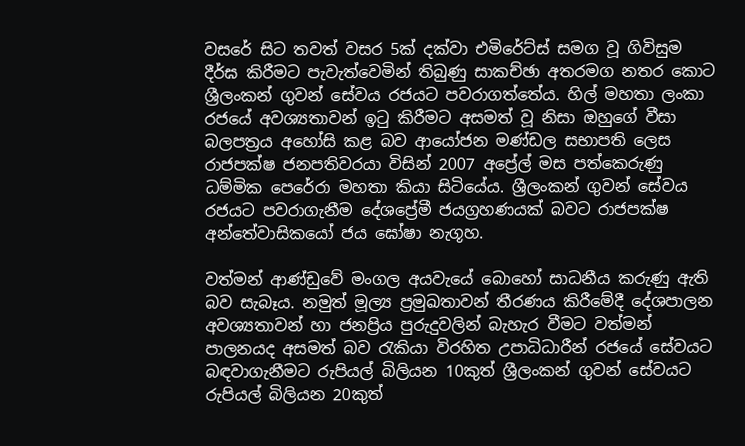වසරේ සිට තවත් වසර 5ක් දක්වා එමිරේට්ස් සමග වූ ගිවිසුම දීර්ඝ කිරීමට පැවැත්වෙමින් තිබුණු සාකච්ඡා අතරමග නතර කොට ශ්‍රීලංකන් ගුවන් සේවය රජයට පවරාගත්තේය. හිල් මහතා ලංකා රජයේ අවශ්‍යතාවන් ඉටු කිරීමට අසමත් වූ නිසා ඔහුගේ වීසා බලපත්‍රය අහෝසි කළ බව ආයෝජන මණ්ඩල සභාපති ලෙස රාජපක්ෂ ජනපතිවරයා විසින් 2007 අප්‍රේල් මස පත්කෙරුණු ධම්මික පෙරේරා මහතා කියා සිටියේය. ශ්‍රීලංකන් ගුවන් සේවය රජයට පවරාගැනීම දේශප්‍රේමී ජයග්‍රහණයක් බවට රාජපක්ෂ අන්තේවාසිකයෝ ජය ඝෝෂා නැගූහ.

වත්මන් ආණ්ඩුවේ මංගල අයවැයේ බොහෝ සාධනීය කරුණු ඇති බව සැබෑය. නමුත් මූල්‍ය ප්‍රමුඛතාවන් තීරණය කිරීමේදී දේශපාලන අවශ්‍යතාවන් හා ජනප්‍රිය පුරුදුවලින් බැහැර වීමට වත්මන් පාලනයද අසමත් බව රැකියා විරහිත උපාධිධාරීන් රජයේ සේවයට බඳවාගැනීමට රුපියල් බිලියන 10කුත් ශ්‍රීලංකන් ගුවන් සේවයට රුපියල් බිලියන 20කුත්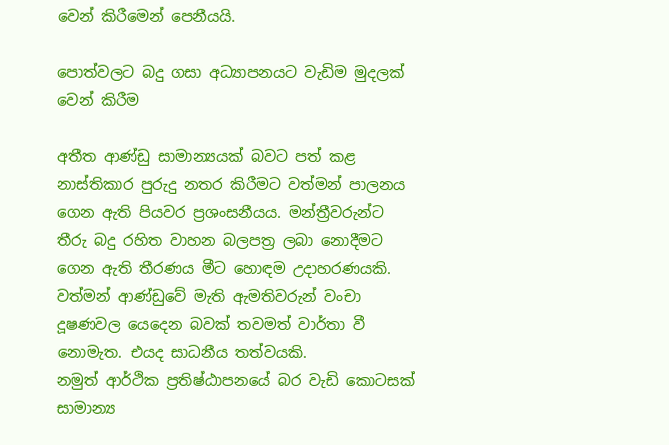වෙන් කිරීමෙන් පෙනීයයි.

පොත්වලට බදු ගසා අධ්‍යාපනයට වැඩිම මුදලක් වෙන් කිරීම

අතීත ආණ්ඩු සාමාන්‍යයක් බවට පත් කළ නාස්තිකාර පුරුදු නතර කිරීමට වත්මන් පාලනය ගෙන ඇති පියවර ප්‍රශංසනීයය. මන්ත්‍රීවරුන්ට තීරු බදු රහිත වාහන බලපත්‍ර ලබා නොදීමට ගෙන ඇති තීරණය මීට හොඳම උදාහරණයකි.
වත්මන් ආණ්ඩුවේ මැති ඇමතිවරුන් වංචා දූෂණවල යෙදෙන බවක් තවමත් වාර්තා වී නොමැත. එයද සාධනීය තත්වයකි.
නමුත් ආර්ථික ප්‍රතිෂ්ඨාපනයේ බර වැඩි කොටසක් සාමාන්‍ය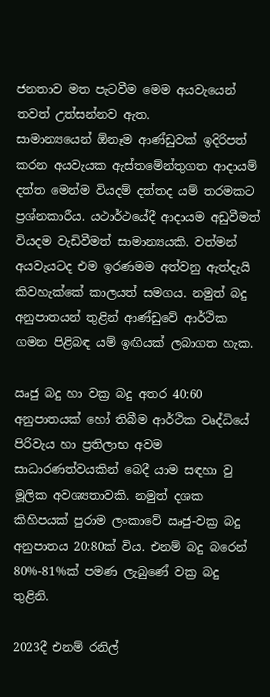ජනතාව මත පැටවීම මෙම අයවැයෙන් තවත් උත්සන්නව ඇත.
සාමාන්‍යයෙන් ඕනෑම ආණ්ඩුවක් ඉදිරිපත් කරන අයවැයක ඇස්තමේන්තුගත ආදායම් දත්ත මෙන්ම වියදම් දත්තද යම් තරමකට ප්‍රශ්නකාරීය. යථාර්ථයේදී ආදායම අඩුවීමත් වියදම වැඩිවීමත් සාමාන්‍යයකි. වත්මන් අයවැයටද එම ඉරණමම අත්වනු ඇත්දැයි කිවහැක්කේ කාලයත් සමගය. නමුත් බදු අනුපාතයන් තුළින් ආණ්ඩුවේ ආර්ථික ගමන පිළිබඳ යම් ඉඟියක් ලබාගත හැක.

ඍජු බදු හා වක්‍ර බදු අතර 40:60 අනුපාතයක් හෝ තිබීම ආර්ථික වෘද්ධියේ පිරිවැය හා ප්‍රතිලාභ අවම සාධාරණත්වයකින් බෙදී යාම සඳහා වු මූලික අවශ්‍යතාවකි. නමුත් දශක කිහිපයක් පුරාම ලංකාවේ ඍජු-වක්‍ර බදු අනුපාතය 20:80ක් විය. එනම් බදු බරෙන් 80%-81%ක් පමණ ලැබුණේ වක්‍ර බදු තුළිනි.

2023දී එනම් රනිල්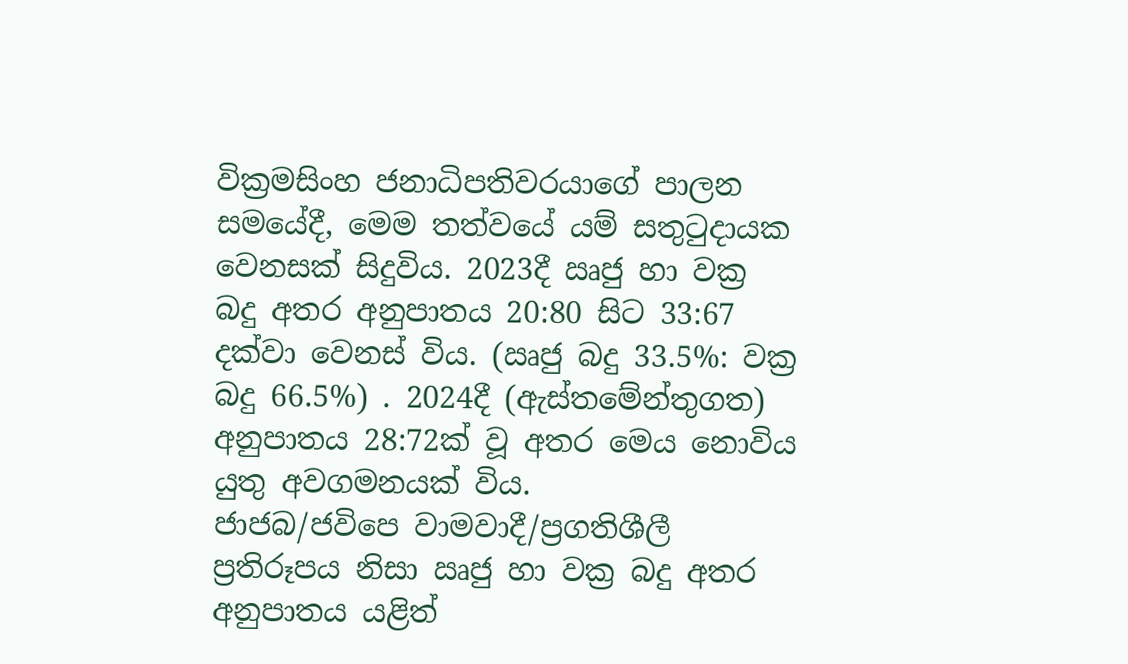වික්‍රමසිංහ ජනාධිපතිවරයාගේ පාලන සමයේදී, මෙම තත්වයේ යම් සතුටුදායක වෙනසක් සිදුවිය. 2023දී ඍජු හා වක්‍ර බදු අතර අනුපාතය 20:80 සිට 33:67 දක්වා වෙනස් විය. (ඍජු බදු 33.5%: වක්‍ර බදු 66.5%) . 2024දී (ඇස්තමේන්තුගත) අනුපාතය 28:72ක් වූ අතර මෙය නොවිය යුතු අවගමනයක් විය.
ජාජබ/ජවිපෙ වාමවාදී/ප්‍රගතිශීලී ප්‍රතිරූපය නිසා ඍජු හා වක්‍ර බදු අතර අනුපාතය යළිත්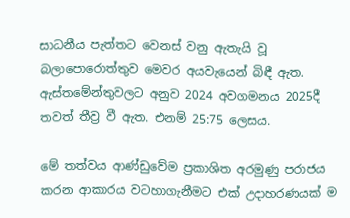සාධනීය පැත්තට වෙනස් වනු ඇතැයි වූ බලාපොරොත්තුව මෙවර අයවැයෙන් බිඳී ඇත. ඇස්තමේන්තුවලට අනුව 2024 අවගමනය 2025දී තවත් තීව්‍ර වී ඇත. එනම් 25:75 ලෙසය.

මේ තත්වය ආණ්ඩුවේම ප්‍රකාශිත අරමුණු පරාජය කරන ආකාරය වටහාගැනීමට එක් උදාහරණයක් ම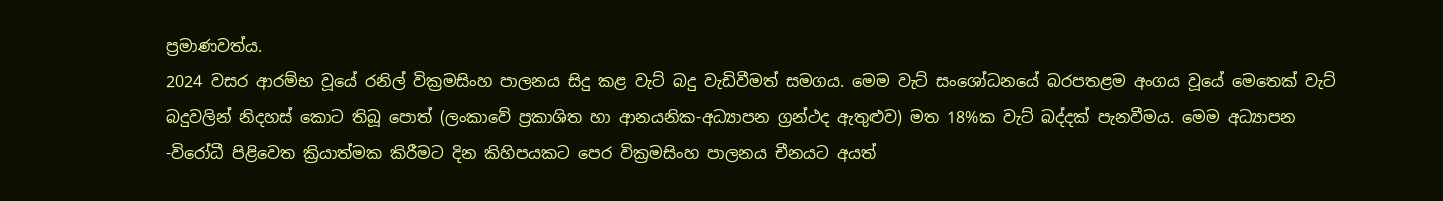ප්‍රමාණවත්ය.
2024 වසර ආරම්භ වූයේ රනිල් වික්‍රමසිංහ පාලනය සිදු කළ වැට් බදු වැඩිවීමත් සමගය. මෙම වැට් සංශෝධනයේ බරපතළම අංගය වූයේ මෙතෙක් වැට් බදුවලින් නිදහස් කොට තිබූ පොත් (ලංකාවේ ප්‍රකාශිත හා ආනයනික-අධ්‍යාපන ග්‍රන්ථද ඇතුළුව) මත 18%ක වැට් බද්දක් පැනවීමය. මෙම අධ්‍යාපන -විරෝධී පිළිවෙත ක්‍රියාත්මක කිරීමට දින කිහිපයකට පෙර වික්‍රමසිංහ පාලනය චීනයට අයත්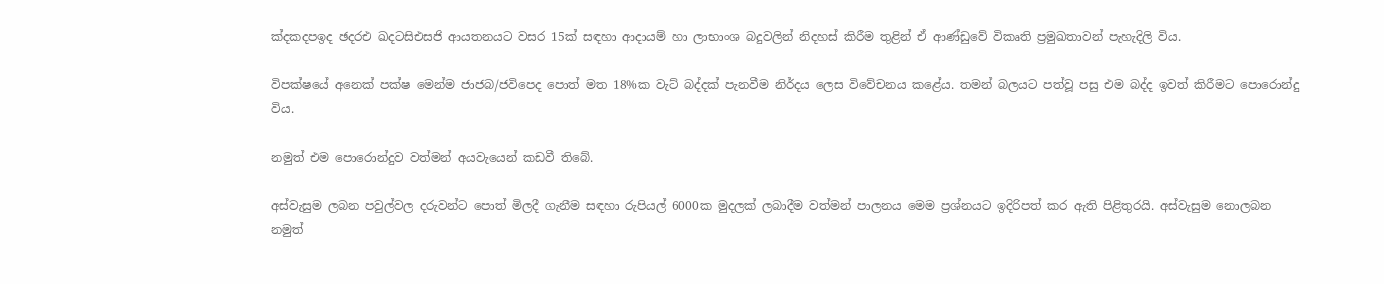ක්‍දකදපඉද ඡදරඑ ඛදටසිඑසජි ආයතනයට වසර 15ක් සඳහා ආදායම් හා ලාභාංශ බදුවලින් නිදහස් කිරීම තුළින් ඒ ආණ්ඩුවේ විකෘති ප්‍රමුඛතාවන් පැහැදිලි විය.

විපක්ෂයේ අනෙක් පක්ෂ මෙන්ම ජාජබ/ජවිපෙද පොත් මත 18%ක වැට් බද්දක් පැනවීම නිර්දය ලෙස විවේචනය කළේය. තමන් බලයට පත්වූ පසු එම බද්ද ඉවත් කිරීමට පොරොන්දු විය.

නමුත් එම පොරොන්දුව වත්මන් අයවැයෙන් කඩවී තිබේ.

අස්වැසුම ලබන පවුල්වල දරුවන්ට පොත් මිලදී ගැනීම සඳහා රුපියල් 6000ක මුදලක් ලබාදීම වත්මන් පාලනය මෙම ප්‍රශ්නයට ඉදිරිපත් කර ඇති පිළිතුරයි. අස්වැසුම නොලබන නමුත්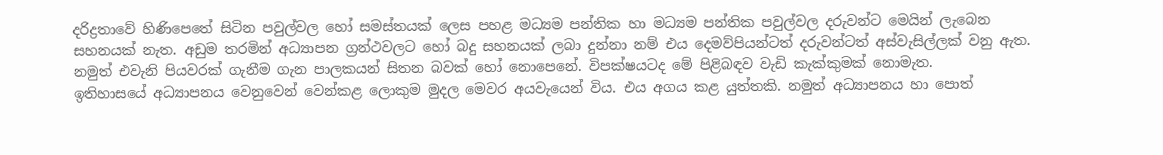දරිද්‍රතාවේ හිණිපෙතේ සිටින පවුල්වල හෝ සමස්තයක් ලෙස පහළ මධ්‍යම පන්තික හා මධ්‍යම පන්තික පවුල්වල දරුවන්ට මෙයින් ලැබෙන සහනයක් නැත. අඩුම තරමින් අධ්‍යාපන ග්‍රන්ථවලට හෝ බදු සහනයක් ලබා දුන්නා නම් එය දෙමව්පියන්ටත් දරුවන්ටත් අස්වැසිල්ලක් වනු ඇත. නමුත් එවැනි පියවරක් ගැනීම ගැන පාලකයන් සිතන බවක් හෝ නොපෙනේ. විපක්ෂයටද මේ පිළිබඳව වැඩි කැක්කුමක් නොමැත.
ඉතිහාසයේ අධ්‍යාපනය වෙනුවෙන් වෙන්කළ ලොකුම මුදල මෙවර අයවැයෙන් විය. එය අගය කළ යුත්තකි. නමුත් අධ්‍යාපනය හා පොත්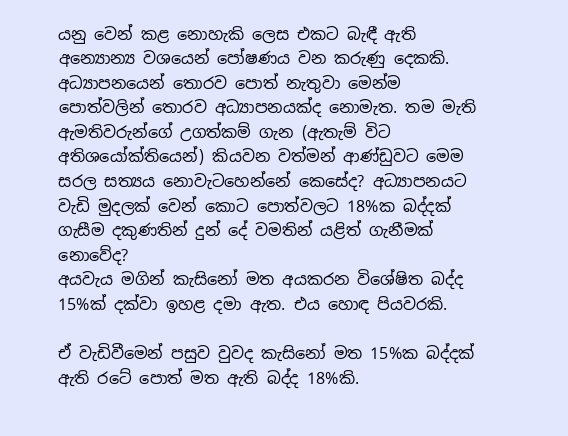යනු වෙන් කළ නොහැකි ලෙස එකට බැඳී ඇති අන්‍යොන්‍ය වශයෙන් පෝෂණය වන කරුණු දෙකකි. අධ්‍යාපනයෙන් තොරව පොත් නැතුවා මෙන්ම පොත්වලින් තොරව අධ්‍යාපනයක්ද නොමැත. තම මැති ඇමතිවරුන්ගේ උගත්කම් ගැන (ඇතැම් විට අතිශයෝක්තියෙන්) කියවන වත්මන් ආණ්ඩුවට මෙම සරල සත්‍යය නොවැටහෙන්නේ කෙසේද? අධ්‍යාපනයට වැඩි මුදලක් වෙන් කොට පොත්වලට 18%ක බද්දක් ගැසීම දකුණතින් දුන් දේ වමතින් යළිත් ගැනීමක් නොවේද?
අයවැය මගින් කැසිනෝ මත අයකරන විශේෂිත බද්ද 15%ක් දක්වා ඉහළ දමා ඇත. එය හොඳ පියවරකි.

ඒ වැඩිවීමෙන් පසුව වුවද කැසිනෝ මත 15%ක බද්දක් ඇති රටේ පොත් මත ඇති බද්ද 18%කි.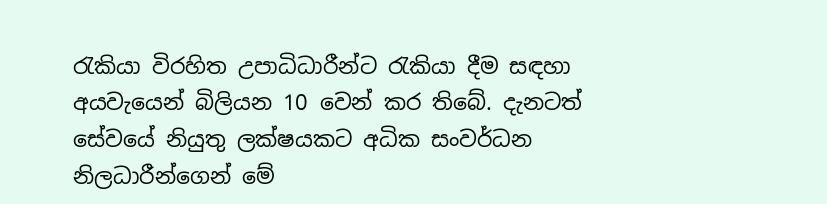රැකියා විරහිත උපාධිධාරීන්ට රැකියා දීම සඳහා අයවැයෙන් බිලියන 10 වෙන් කර තිබේ. දැනටත් සේවයේ නියුතු ලක්ෂයකට අධික සංවර්ධන නිලධාරීන්ගෙන් මේ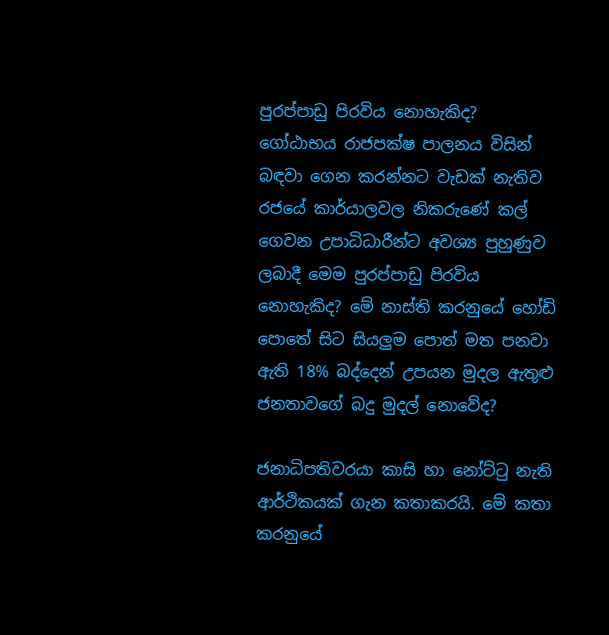පුරප්පාඩු පිරවිය නොහැකිද? ගෝඨාභය රාජපක්ෂ පාලනය විසින් බඳවා ගෙන කරන්නට වැඩක් නැතිව රජයේ කාර්යාලවල නිකරුණේ කල් ගෙවන උපාධිධාරීන්ට අවශ්‍ය පුහුණුව ලබාදී මෙම පුරප්පාඩු පිරවිය නොහැකිද? මේ නාස්ති කරනුයේ හෝඩි පොතේ සිට සියලුම පොත් මත පනවා ඇති 18% බද්දෙන් උපයන මුදල ඇතුළු ජනතාවගේ බදු මුදල් නොවේද?

ජනාධිපතිවරයා කාසි හා නෝට්ටු නැති ආර්ථිකයක් ගැන කතාකරයි. මේ කතා කරනුයේ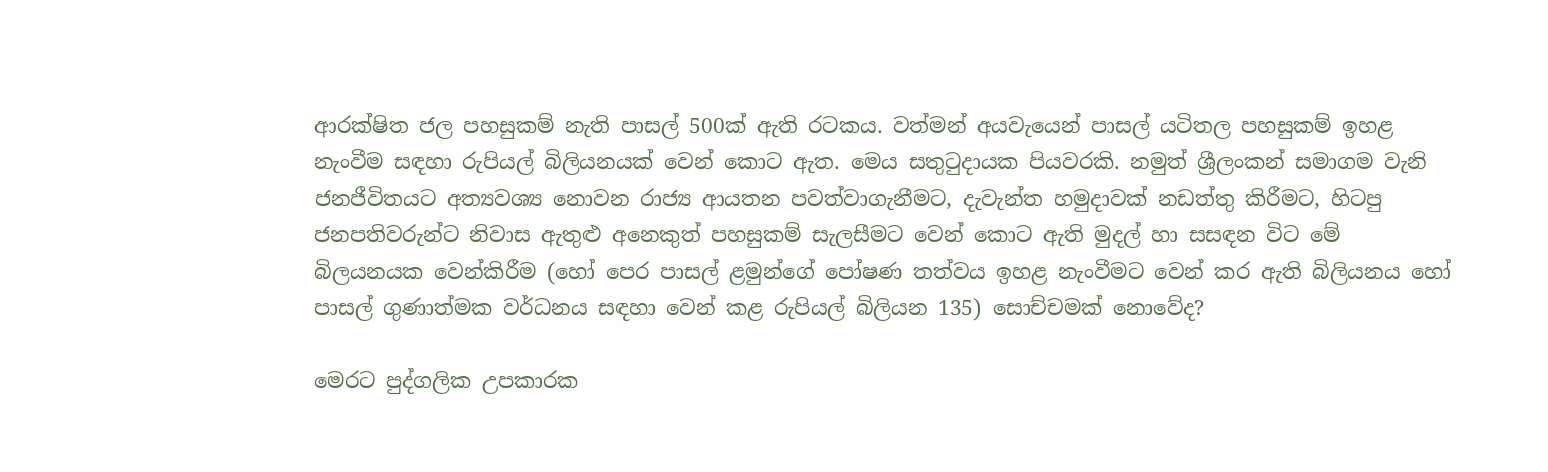ආරක්ෂිත ජල පහසුකම් නැති පාසල් 500ක් ඇති රටකය. වත්මන් අයවැයෙන් පාසල් යටිතල පහසුකම් ඉහළ නැංවීම සඳහා රුපියල් බිලියනයක් වෙන් කොට ඇත. මෙය සතුටුදායක පියවරකි. නමුත් ශ්‍රීලංකන් සමාගම වැනි ජනජීවිතයට අත්‍යවශ්‍ය නොවන රාජ්‍ය ආයතන පවත්වාගැනීමට, දැවැන්ත හමුදාවක් නඩත්තු කිරීමට, හිටපු ජනපතිවරුන්ට නිවාස ඇතුළු අනෙකුත් පහසුකම් සැලසීමට වෙන් කොට ඇති මුදල් හා සසඳන විට මේ බිලයනයක වෙන්කිරීම (හෝ පෙර පාසල් ළමුන්ගේ පෝෂණ තත්වය ඉහළ නැංවීමට වෙන් කර ඇති බිලියනය හෝ පාසල් ගුණාත්මක වර්ධනය සඳහා වෙන් කළ රුපියල් බිලියන 135) සොච්චමක් නොවේද?

මෙරට පුද්ගලික උපකාරක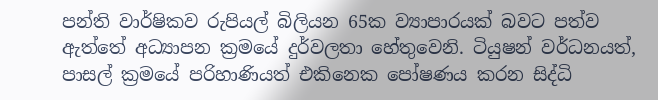පන්ති වාර්ෂිකව රුපියල් බිලියන 65ක ව්‍යාපාරයක් බවට පත්ව ඇත්තේ අධ්‍යාපන ක්‍රමයේ දුර්වලතා හේතුවෙනි. ටියුෂන් වර්ධනයත්, පාසල් ක්‍රමයේ පරිහාණියත් එකිනෙක පෝෂණය කරන සිද්ධි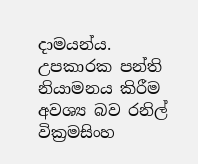දාමයන්ය. උපකාරක පන්ති නියාමනය කිරීම අවශ්‍ය බව රනිල් වික්‍රමසිංහ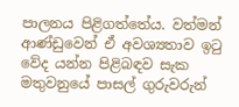පාලනය පිළිගත්තේය. වත්මන් ආණ්ඩුවෙන් ඒ අවශ්‍යතාව ඉටු වේද යන්න පිළිබඳව සැක මතුවනුයේ පාසල් ගුරුවරුන්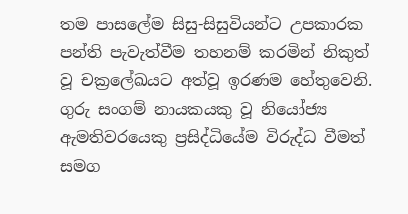තම පාසලේම සිසු-සිසුවියන්ට උපකාරක පන්ති පැවැත්වීම තහනම් කරමින් නිකුත් වූ චක්‍රලේඛයට අත්වූ ඉරණම හේතුවෙනි. ගුරු සංගම් නායකයකු වූ නියෝජ්‍ය ඇමතිවරයෙකු ප්‍රසිද්ධියේම විරුද්ධ වීමත් සමග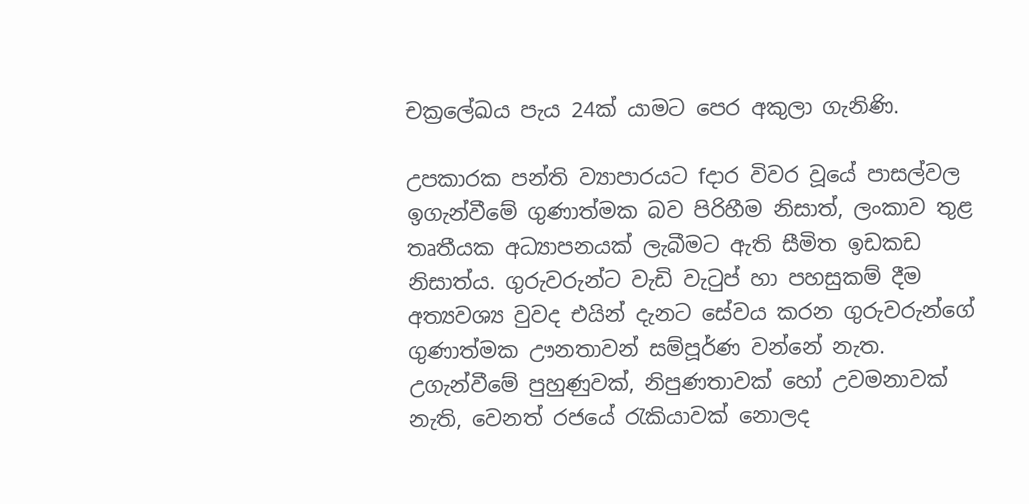චක්‍රලේඛය පැය 24ක් යාමට පෙර අකුලා ගැනිණි.

උපකාරක පන්ති ව්‍යාපාරයට fදාර විවර වූයේ පාසල්වල ඉගැන්වීමේ ගුණාත්මක බව පිරිහීම නිසාත්, ලංකාව තුළ තෘතීයක අධ්‍යාපනයක් ලැබීමට ඇති සීමිත ඉඩකඩ නිසාත්ය. ගුරුවරුන්ට වැඩි වැටුප් හා පහසුකම් දීම අත්‍යවශ්‍ය වුවද එයින් දැනට සේවය කරන ගුරුවරුන්ගේ ගුණාත්මක ඌනතාවන් සම්පූර්ණ වන්නේ නැත. උගැන්වීමේ පුහුණුවක්, නිපුණතාවක් හෝ උවමනාවක් නැති, වෙනත් රජයේ රැකියාවක් නොලද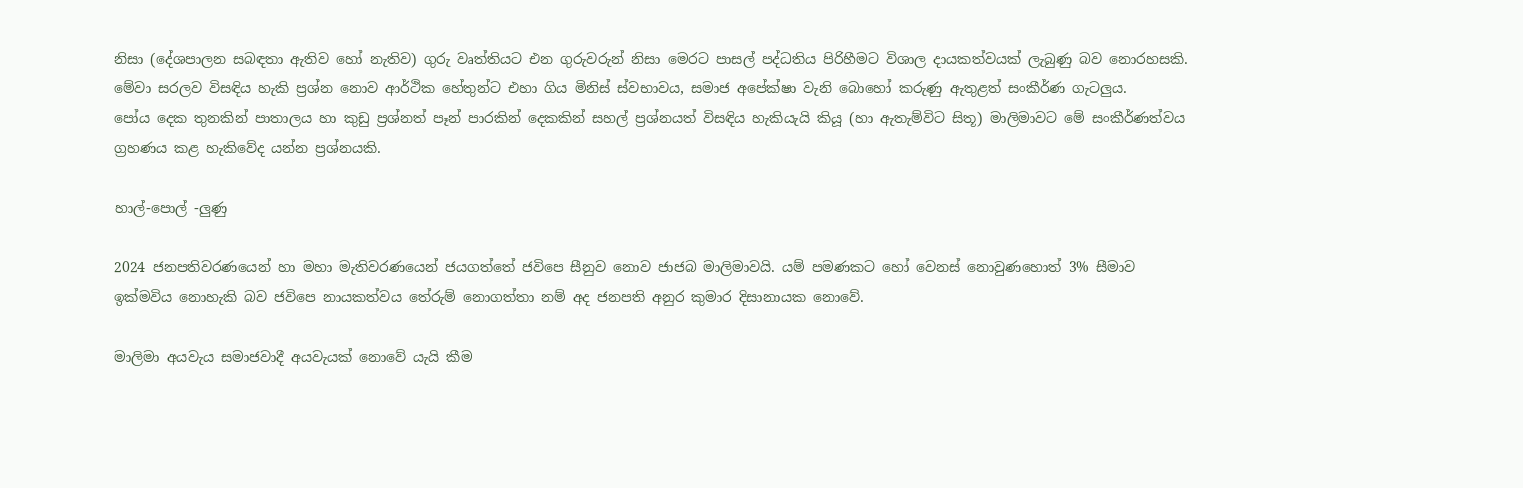නිසා (දේශපාලන සබඳතා ඇතිව හෝ නැතිව) ගුරු වෘත්තියට එන ගුරුවරුන් නිසා මෙරට පාසල් පද්ධතිය පිරිහීමට විශාල දායකත්වයක් ලැබුණු බව නොරහසකි. මේවා සරලව විසඳිය හැකි ප්‍රශ්න නොව ආර්ථික හේතුන්ට එහා ගිය මිනිස් ස්වභාවය, සමාජ අපේක්ෂා වැනි බොහෝ කරුණු ඇතුළත් සංකීර්ණ ගැටලුය.
පෝය දෙක තුනකින් පාතාලය හා කුඩු ප්‍රශ්නත් පෑන් පාරකින් දෙකකින් සහල් ප්‍රශ්නයත් විසඳිය හැකියැයි කියූ (හා ඇතැම්විට සිතූ) මාලිමාවට මේ සංකීර්ණත්වය ග්‍රහණය කළ හැකිවේද යන්න ප්‍රශ්නයකි.

හාල්-පොල් -ලුණු

2024 ජනපතිවරණයෙන් හා මහා මැතිවරණයෙන් ජයගත්තේ ජවිපෙ සීනුව නොව ජාජබ මාලිමාවයි. යම් පමණකට හෝ වෙනස් නොවුණහොත් 3% සීමාව ඉක්මවිය නොහැකි බව ජවිපෙ නායකත්වය තේරුම් නොගත්තා නම් අද ජනපති අනුර කුමාර දිසානායක නොවේ.

මාලිමා අයවැය සමාජවාදී අයවැයක් නොවේ යැයි කීම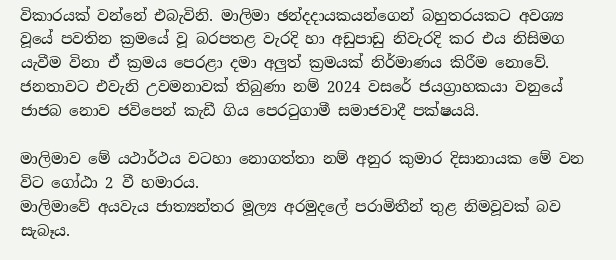විකාරයක් වන්නේ එබැවිනි. මාලිමා ඡන්දදායකයන්ගෙන් බහුතරයකට අවශ්‍ය වූයේ පවතින ක්‍රමයේ වූ බරපතළ වැරදි හා අඩුපාඩු නිවැරදි කර එය නිසිමග යැවීම විනා ඒ ක්‍රමය පෙරළා දමා අලුත් ක්‍රමයක් නිර්මාණය කිරීම නොවේ. ජනතාවට එවැනි උවමනාවක් තිබුණා නම් 2024 වසරේ ජයග්‍රාහකයා වනුයේ ජාජබ නොව ජවිපෙන් කැඩී ගිය පෙරටුගාමී සමාජවාදී පක්ෂයයි.

මාලිමාව මේ යථාර්ථය වටහා නොගත්තා නම් අනුර කුමාර දිසානායක මේ වන විට ගෝඨා 2 වී හමාරය.
මාලිමාවේ අයවැය ජාත්‍යන්තර මූල්‍ය අරමුදලේ පරාමිතීන් තුළ නිමවූවක් බව සැබෑය.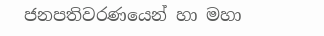ජනපතිවරණයෙන් හා මහා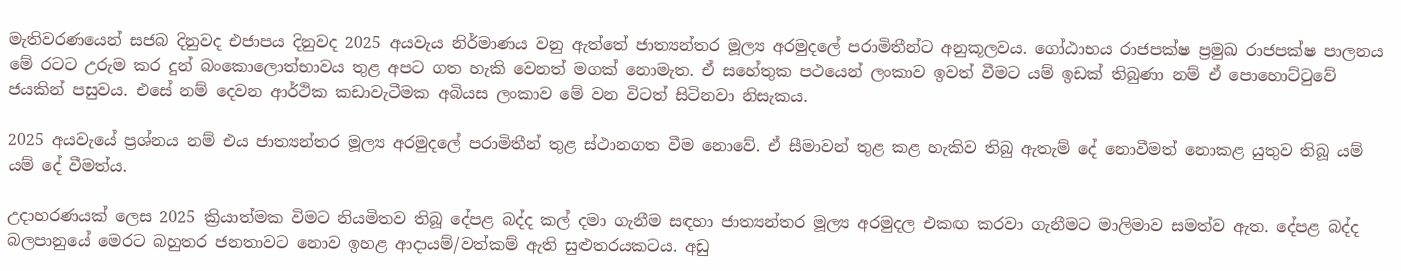මැතිවරණයෙන් සජබ දිනුවද එජාපය දිනුවද 2025 අයවැය නිර්මාණය වනු ඇත්තේ ජාත්‍යන්තර මූල්‍ය අරමුදලේ පරාමිතීන්ට අනුකූලවය. ගෝඨාභය රාජපක්ෂ ප්‍රමුඛ රාජපක්ෂ පාලනය මේ රටට උරුම කර දුන් බංකොලොත්භාවය තුළ අපට ගත හැකි වෙනත් මගක් නොමැත. ඒ සහේතුක පථයෙන් ලංකාව ඉවත් වීමට යම් ඉඩක් තිබුණා නම් ඒ පොහොට්ටුවේ ජයකින් පසුවය. එසේ නම් දෙවන ආර්ථික කඩාවැටීමක අබියස ලංකාව මේ වන විටත් සිටිනවා නිසැකය.

2025 අයවැයේ ප්‍රශ්නය නම් එය ජාත්‍යන්තර මූල්‍ය අරමුදලේ පරාමිතීන් තුළ ස්ථානගත වීම නොවේ. ඒ සීමාවන් තුළ කළ හැකිව තිබු ඇතැම් දේ නොවීමත් නොකළ යුතුව තිබූ යම් යම් දේ වීමත්ය.

උදාහරණයක් ලෙස 2025 ක්‍රියාත්මක විමට නියමිතව තිබූ දේපළ බද්ද කල් දමා ගැනීම සඳහා ජාත්‍යන්තර මූල්‍ය අරමුදල එකඟ කරවා ගැනීමට මාලිමාව සමත්ව ඇත. දේපළ බද්ද බලපානුයේ මෙරට බහුතර ජනතාවට නොව ඉහළ ආදායම්/වත්කම් ඇති සුළුතරයකටය. අඩු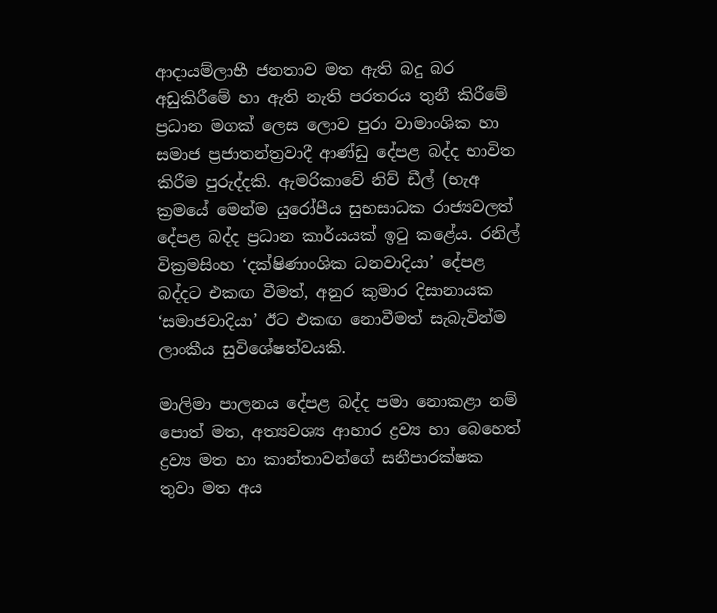ආදායම්ලාභී ජනතාව මත ඇති බදු බර අඩුකිරීමේ හා ඇති නැති පරතරය තුනී කිරීමේ ප්‍රධාන මගක් ලෙස ලොව පුරා වාමාංශික හා සමාජ ප්‍රජාතන්ත්‍රවාදී ආණ්ඩු දේපළ බද්ද භාවිත කිරීම පුරුද්දකි. ඇමරිකාවේ නිව් ඩීල් (භැඅ ක්‍රමයේ මෙන්ම යුරෝපීය සුභසාධක රාජ්‍යවලත් දේපළ බද්ද ප්‍රධාන කාර්යයක් ඉටු කළේය. රනිල් වික්‍රමසිංහ ‘දක්ෂිණාංශික ධනවාදියා’ දේපළ බද්දට එකඟ වීමත්, අනුර කුමාර දිසානායක ‘සමාජවාදියා’ ඊට එකඟ නොවීමත් සැබැවින්ම ලාංකීය සුවිශේෂත්වයකි.

මාලිමා පාලනය දේපළ බද්ද පමා නොකළා නම් පොත් මත, අත්‍යවශ්‍ය ආහාර ද්‍රව්‍ය හා බෙහෙත් ද්‍රව්‍ය මත හා කාන්තාවන්ගේ සනීපාරක්ෂක තුවා මත අය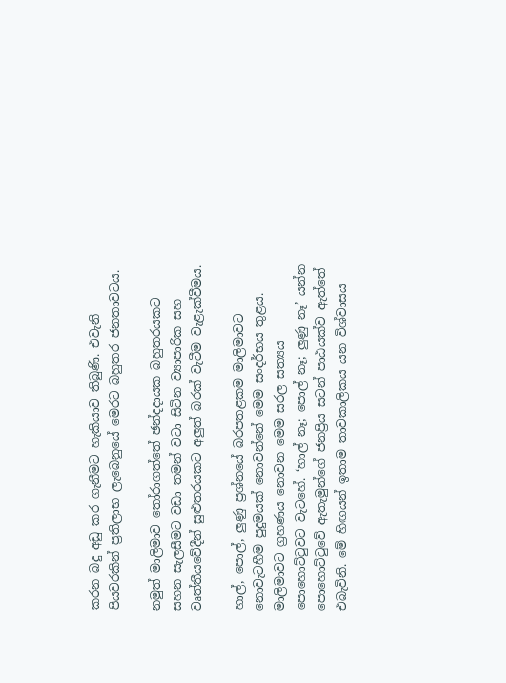කරන බදු අඩු කර ගැනීමට හැකියාව තිබුණි. එවැනි පියවරකින් ප්‍රතිලාභ ලැබෙනුයේ මෙරට බහුතර ජනතාවටය.

නමුත් මාලිමාව තෝරාගත්තේ ඡන්දදායක බහුතරයකට සහන සැලසීමට වඩා තමන් වටා සිටින ව්‍යාපාරික සහ වෘත්තීයවේදීන් සුළුතරයකට අලුත් බරක් වැටීම වැළැක්වීමය.

හාල්, පොල්, ලුණු ප්‍රශ්නයේ බරපතළකම මාලිමාවට නොවැටහීම පුදුමයක් නොවන්නේ මෙම සංදර්භය තුළය.
මාලිමාවට ග්‍රහණය නොවන මෙම සරල සත්‍යය පොහොට්ටුවට වැටහේ. ‘හාල් නෑ; පොල් නෑ; ලුණු නෑ’ යන්න පොහොට්ටුවේ ඇතැමුන්ගේ ජනප්‍රිය සටන් පාඨයක්ව ඇත්තේ එබැවිනි. මේ හිඟයන් ඉතාම තාවකාලිකය යන විශ්වාසය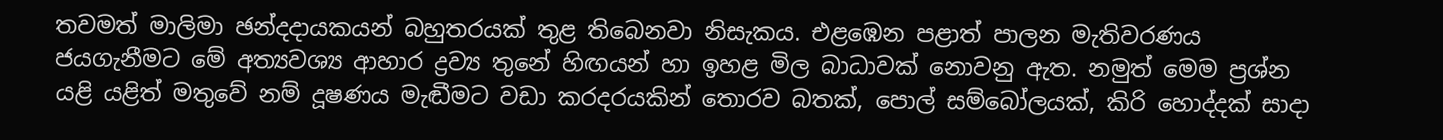තවමත් මාලිමා ඡන්දදායකයන් බහුතරයක් තුළ තිබෙනවා නිසැකය. එළඹෙන පළාත් පාලන මැතිවරණය ජයගැනීමට මේ අත්‍යවශ්‍ය ආහාර ද්‍රව්‍ය තුනේ හිඟයන් හා ඉහළ මිල බාධාවක් නොවනු ඇත. නමුත් මෙම ප්‍රශ්න යළි යළිත් මතුවේ නම් දූෂණය මැඬීමට වඩා කරදරයකින් තොරව බතක්, පොල් සම්බෝලයක්, කිරි හොද්දක් සාදා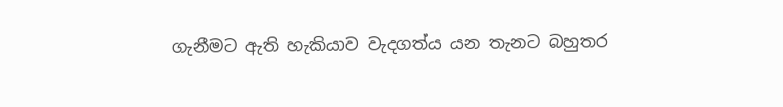ගැනීමට ඇති හැකියාව වැදගත්ය යන තැනට බහුතර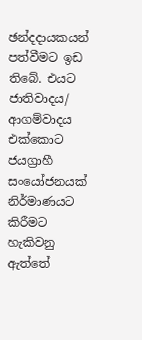ඡන්දදායකයන් පත්වීමට ඉඩ තිබේ. එයට ජාතිවාදය/ ආගම්වාදය එක්කොට ජයග්‍රාහී සංයෝජනයක් නිර්මාණයට කිරීමට හැකිවනු ඇත්තේ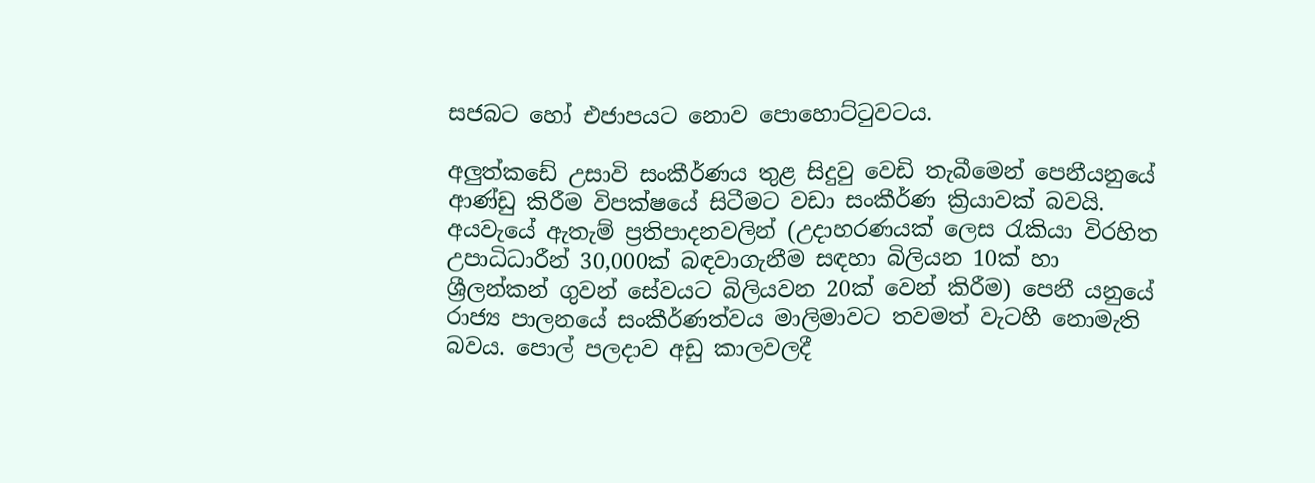සජබට හෝ එජාපයට නොව පොහොට්ටුවටය.

අලුත්කඩේ උසාවි සංකීර්ණය තුළ සිදුවු වෙඩි තැබීමෙන් පෙනීයනුයේ ආණ්ඩු කිරීම විපක්ෂයේ සිටීමට වඩා සංකීර්ණ ක්‍රියාවක් බවයි. අයවැයේ ඇතැම් ප්‍රතිපාදනවලින් (උදාහරණයක් ලෙස රැකියා විරහිත උපාධිධාරීන් 30,000ක් බඳවාගැනීම සඳහා බිලියන 10ක් හා ශ්‍රීලන්කන් ගුවන් සේවයට බිලියවන 20ක් වෙන් කිරීම) පෙනී යනුයේ රාජ්‍ය පාලනයේ සංකීර්ණත්වය මාලිමාවට තවමත් වැටහී නොමැති බවය. පොල් පලදාව අඩු කාලවලදී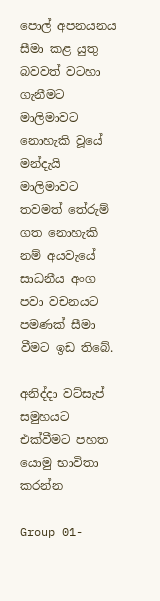පොල් අපනයනය සීමා කළ යුතු බවවත් වටහා ගැනීමට මාලිමාවට නොහැකි වූයේ මන්දැයි මාලිමාවට තවමත් තේරුම් ගත නොහැකි නම් අයවැයේ සාධනීය අංග පවා වචනයට පමණක් සීමා වීමට ඉඩ තිබේ.

අනිද්දා වට්සැප් සමුහයට එක්වීමට පහත යොමු භාවිතා කරන්න

Group 01-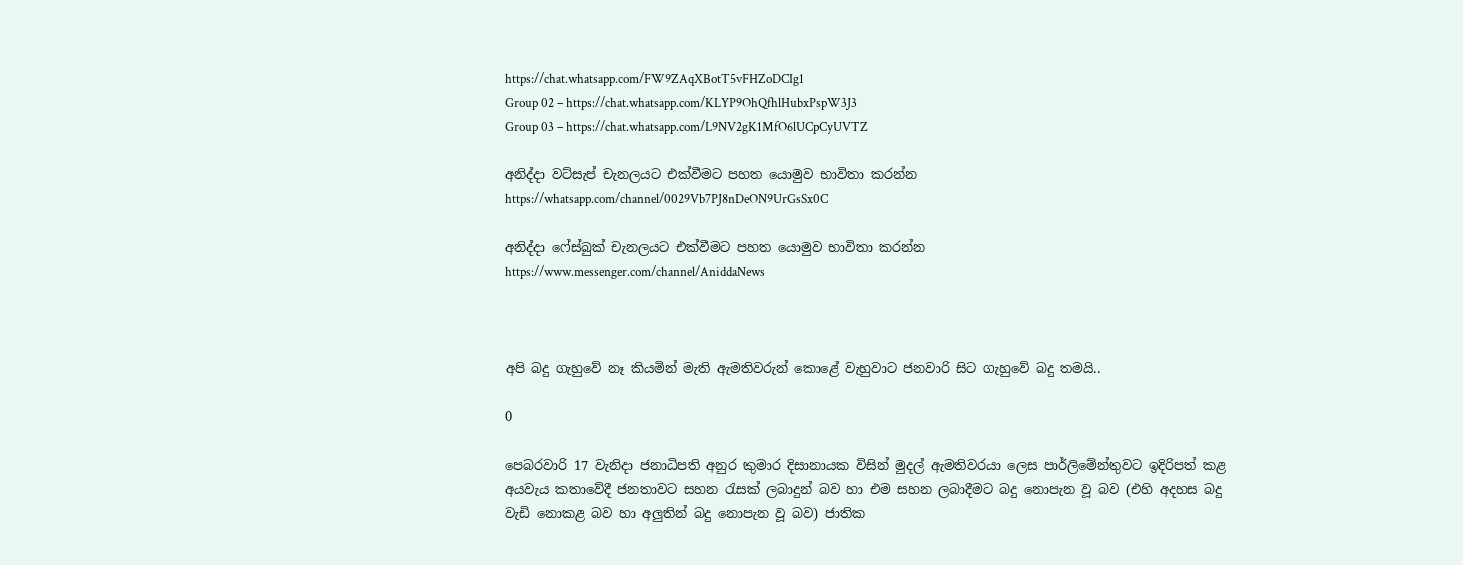https://chat.whatsapp.com/FW9ZAqXBotT5vFHZoDCIg1
Group 02 – https://chat.whatsapp.com/KLYP9OhQfhlHubxPspW3J3
Group 03 – https://chat.whatsapp.com/L9NV2gK1MfO6lUCpCyUVTZ

අනිද්දා වට්සැප් චැනලයට එක්වීමට පහත යොමුව භාවිතා කරන්න
https://whatsapp.com/channel/0029Vb7PJ8nDeON9UrGsSx0C

අනිද්දා ෆේස්බුක් චැනලයට එක්වීමට පහත යොමුව භාවිතා කරන්න
https://www.messenger.com/channel/AniddaNews



අපි බදු ගැහුවේ නෑ කියමින් මැති ඇමතිවරුන් කොළේ වැහුවාට ජනවාරි සිට ගැහුවේ බදු තමයි..

0

පෙබරවාරි 17 වැනිදා ජනාධිපති අනුර කුමාර දිසානායක විසින් මුදල් ඇමතිවරයා ලෙස පාර්ලිමේන්තුවට ඉදිරිපත් කළ අයවැය කතාවේදී ජනතාවට සහන රැසක් ලබාදුන් බව හා එම සහන ලබාදීමට බදු නොපැන වූ බව (එහි අදහස බදු වැඩි නොකළ බව හා අලුතින් බදු නොපැන වූ බව) ජාතික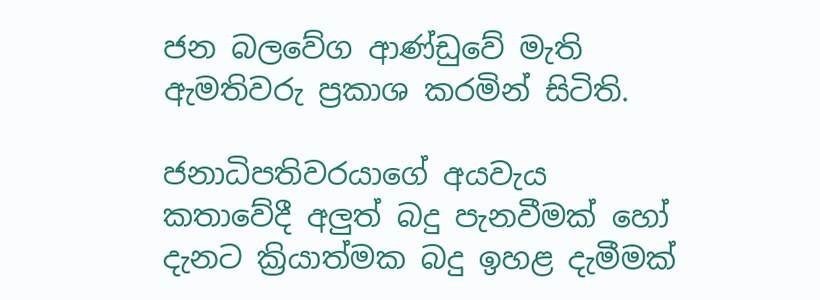ජන බලවේග ආණ්ඩුවේ මැති ඇමතිවරු ප්‍රකාශ කරමින් සිටිති.

ජනාධිපතිවරයාගේ අයවැය කතාවේදී අලුත් බදු පැනවීමක් හෝ දැනට ක්‍රියාත්මක බදු ඉහළ දැමීමක්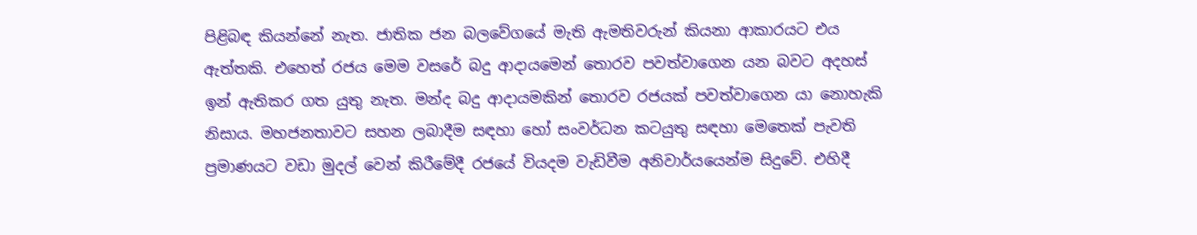පිළිබඳ කියන්නේ නැත. ජාතික ජන බලවේගයේ මැති ඇමතිවරුන් කියනා ආකාරයට එය ඇත්තකි. එහෙත් රජය මෙම වසරේ බදු ආදායමෙන් තොරව පවත්වාගෙන යන බවට අදහස් ඉන් ඇතිකර ගත යුතු නැත. මන්ද බදු ආදායමකින් තොරව රජයක් පවත්වාගෙන යා නොහැකි නිසාය. මහජනතාවට සහන ලබාදීම සඳහා හෝ සංවර්ධන කටයුතු සඳහා මෙතෙක් පැවති ප්‍රමාණයට වඩා මුදල් වෙන් කිරීමේදී රජයේ වියදම වැඩිවීම අනිවාර්යයෙන්ම සිදුවේ. එහිදී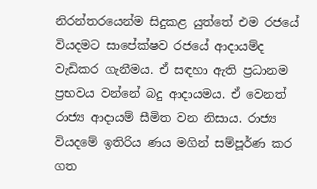නිරන්තරයෙන්ම සිදුකළ යුත්තේ එම රජයේ වියදමට සාපේක්ෂව රජයේ ආදායම්ද වැඩිකර ගැනීමය. ඒ සඳහා ඇති ප්‍රධානම ප්‍රභවය වන්නේ බදු ආදායමය. ඒ වෙනත් රාජ්‍ය ආදායම් සීමිත වන නිසාය. රාජ්‍ය වියදමේ ඉතිරිය ණය මගින් සම්පූර්ණ කර ගත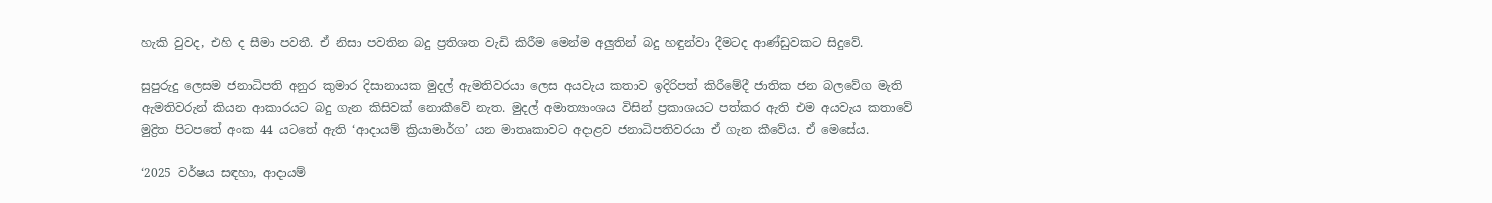හැකි වුවද, එහි ද සීමා පවතී. ඒ නිසා පවතින බදු ප්‍රතිශත වැඩි කිරීම මෙන්ම අලුතින් බදු හඳුන්වා දීමටද ආණ්ඩුවකට සිදුවේ.

සුපුරුදු ලෙසම ජනාධිපති අනුර කුමාර දිසානායක මුදල් ඇමතිවරයා ලෙස අයවැය කතාව ඉදිරිපත් කිරීමේදී ජාතික ජන බලවේග මැති ඇමතිවරුන් කියන ආකාරයට බදු ගැන කිසිවක් නොකීවේ නැත. මුදල් අමාත්‍යාංශය විසින් ප්‍රකාශයට පත්කර ඇති එම අයවැය කතාවේ මුද්‍රිත පිටපතේ අංක 44 යටතේ ඇති ‘ආදායම් ක්‍රියාමාර්ග’ යන මාතෘකාවට අදාළව ජනාධිපතිවරයා ඒ ගැන කීවේය. ඒ මෙසේය.

‘2025 වර්ෂය සඳහා, ආදායම්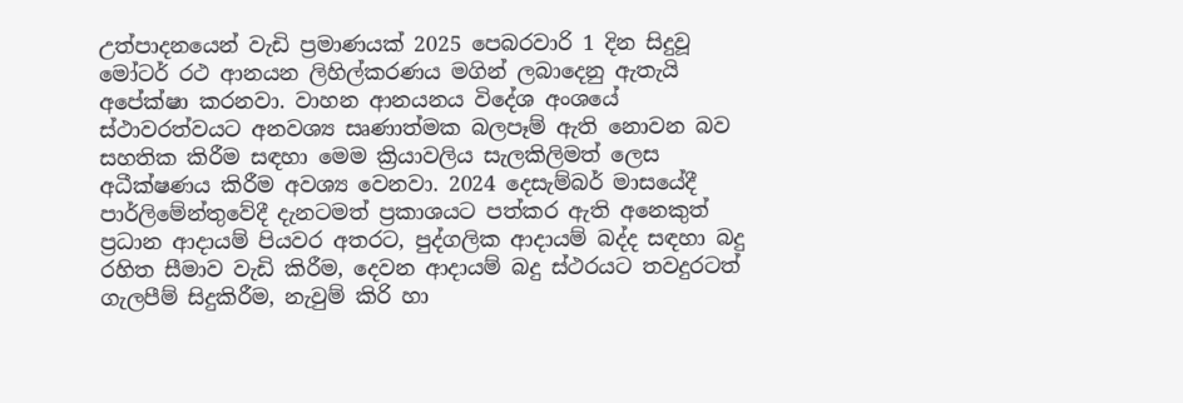උත්පාදනයෙන් වැඩි ප්‍රමාණයක් 2025 පෙබරවාරි 1 දින සිදුවූ මෝටර් රථ ආනයන ලිහිල්කරණය මගින් ලබාදෙනු ඇතැයි අපේක්ෂා කරනවා. වාහන ආනයනය විදේශ අංශයේ ස්ථාවරත්වයට අනවශ්‍ය සෘණාත්මක බලපෑම් ඇති නොවන බව සහතික කිරීම සඳහා මෙම ක්‍රියාවලිය සැලකිලිමත් ලෙස අධීක්ෂණය කිරීම අවශ්‍ය වෙනවා. 2024 දෙසැම්බර් මාසයේදී පාර්ලිමේන්තුවේදී දැනටමත් ප්‍රකාශයට පත්කර ඇති අනෙකුත් ප්‍රධාන ආදායම් පියවර අතරට, පුද්ගලික ආදායම් බද්ද සඳහා බදු රහිත සීමාව වැඩි කිරීම, දෙවන ආදායම් බදු ස්ථරයට තවදුරටත් ගැලපීම් සිදුකිරීම, නැවුම් කිරි හා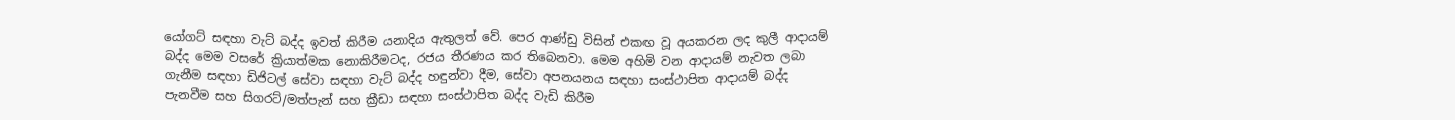යෝගට් සඳහා වැට් බද්ද ඉවත් කිරීම යනාදිය ඇතුලත් වේ. පෙර ආණ්ඩු විසින් එකඟ වූ අයකරන ලද කුලී ආදායම් බද්ද මෙම වසරේ ක්‍රියාත්මක නොකිරීමටද, රජය තීරණය කර තිබෙනවා. මෙම අහිමි වන ආදායම් නැවත ලබා ගැනීම සඳහා ඩිජිටල් සේවා සඳහා වැට් බද්ද හඳුන්වා දීම, සේවා අපනයනය සඳහා සංස්ථාපිත ආදායම් බද්ද පැනවීම සහ සිගරට්/මත්පැන් සහ ක්‍රීඩා සඳහා සංස්ථාපිත බද්ද වැඩි කිරීම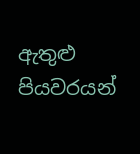ඇතුළු පියවරයන්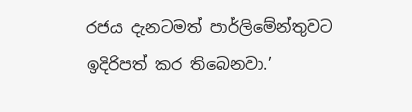රජය දැනටමත් පාර්ලිමේන්තුවට ඉදිරිපත් කර තිබෙනවා.’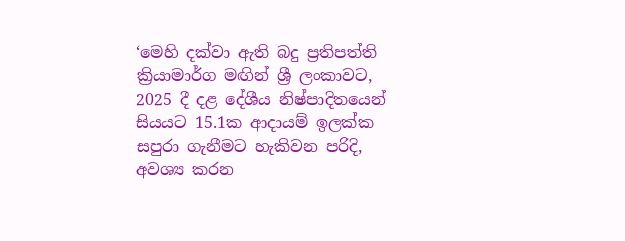‘මෙහි දක්වා ඇති බදු ප්‍රතිපත්ති ක්‍රියාමාර්ග මඟින් ශ්‍රී ලංකාවට, 2025 දී දළ දේශීය නිෂ්පාදිතයෙන් සියයට 15.1ක ආදායම් ඉලක්ක සපුරා ගැනීමට හැකිවන පරිදි, අවශ්‍ය කරන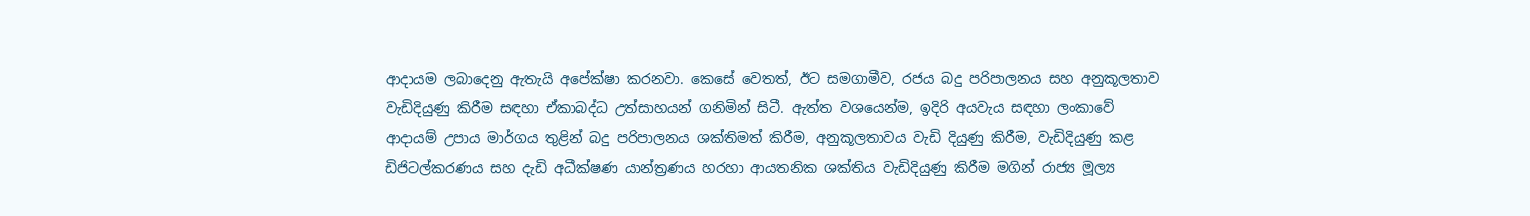ආදායම ලබාදෙනු ඇතැයි අපේක්ෂා කරනවා. කෙසේ වෙතත්, ඊට සමගාමීව, රජය බදු පරිපාලනය සහ අනුකූලතාව වැඩිදියුණු කිරීම සඳහා ඒකාබද්ධ උත්සාහයන් ගනිමින් සිටී. ඇත්ත වශයෙන්ම, ඉදිරි අයවැය සඳහා ලංකාවේ ආදායම් උපාය මාර්ගය තුළින් බදු පරිපාලනය ශක්තිමත් කිරීම, අනුකූලතාවය වැඩි දියුණු කිරීම, වැඩිදියුණු කළ ඩිජිටල්කරණය සහ දැඩි අධීක්ෂණ යාන්ත්‍රණය හරහා ආයතනික ශක්තිය වැඩිදියුණු කිරීම මගින් රාජ්‍ය මූල්‍ය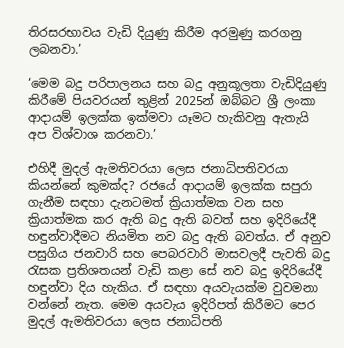තිරසරභාවය වැඩි දියුණු කිරීම අරමුණු කරගනු ලබනවා.’

‘මෙම බදු පරිපාලනය සහ බදු අනුකූලතා වැඩිදියුණු කිරීමේ පියවරයන් තුළින් 2025න් ඔබ්බට ශ්‍රී ලංකා ආදායම් ඉලක්ක ඉක්මවා යෑමට හැකිවනු ඇතැයි අප විශ්වාශ කරනවා.’

එහිදී මුදල් ඇමතිවරයා ලෙස ජනාධිපතිවරයා කියන්නේ කුමක්ද? රජයේ ආදායම් ඉලක්ක සපුරා ගැනීම සඳහා දැනටමත් ක්‍රියාත්මක වන සහ ක්‍රියාත්මක කර ඇති බදු ඇති බවත් සහ ඉදිරියේදී හඳුන්වාදීමට නියමිත නව බදු ඇති බවත්ය. ඒ අනුව පසුගිය ජනවාරි සහ පෙබරවාරි මාසවලදී පැවති බදු රැසක ප්‍රතිශතයන් වැඩි කළා සේ නව බදු ඉදිරියේදී හඳුන්වා දිය හැකිය. ඒ සඳහා අයවැයක්ම වුවමනා වන්නේ නැත. මෙම අයවැය ඉදිරිපත් කිරීමට පෙර මුදල් ඇමතිවරයා ලෙස ජනාධිපති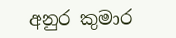අනුර කුමාර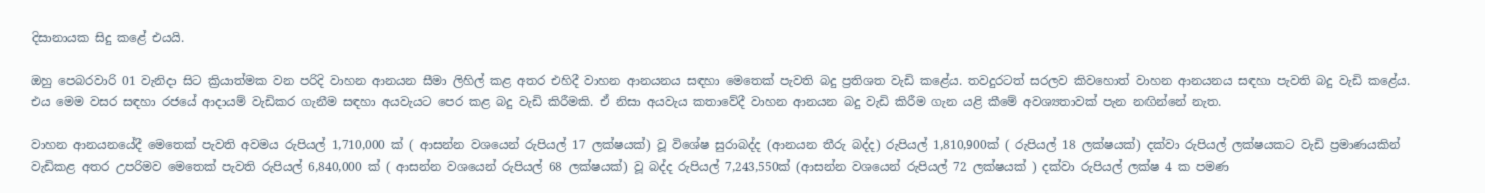දිසානායක සිදු කළේ එයයි.

ඔහු පෙබරවාරි 01 වැනිදා සිට ක්‍රියාත්මක වන පරිදි වාහන ආනයන සීමා ලිහිල් කළ අතර එහිදී වාහන ආනයනය සඳහා මෙතෙක් පැවති බදු ප්‍රතිශත වැඩි කළේය. තවදුරටත් සරලව කිවහොත් වාහන ආනයනය සඳහා පැවති බදු වැඩි කළේය. එය මෙම වසර සඳහා රජයේ ආදායම් වැඩිකර ගැනීම සඳහා අයවැයට පෙර කළ බදු වැඩි කිරීමකි. ඒ නිසා අයවැය කතාවේදී වාහන ආනයන බදු වැඩි කිරීම ගැන යළි කීමේ අවශ්‍යතාවක් පැන නඟින්නේ නැත.

වාහන ආනයනයේදී මෙතෙක් පැවති අවමය රුපියල් 1,710,000 ක් ( ආසන්න වශයෙන් රුපියල් 17 ලක්ෂයක්) වූ විශේෂ සුරාබද්ද (ආනයන තීරු බද්ද) රුපියල් 1,810,900ක් ( රුපියල් 18 ලක්ෂයක්) දක්වා රුපියල් ලක්ෂයකට වැඩි ප්‍රමාණයකින් වැඩිකළ අතර උපරිමව මෙතෙක් පැවති රුපියල් 6,840,000 ක් ( ආසන්න වශයෙන් රුපියල් 68 ලක්ෂයක්) වූ බද්ද රුපියල් 7,243,550ක් (ආසන්න වශයෙන් රුපියල් 72 ලක්ෂයක් ) දක්වා රුපියල් ලක්ෂ 4 ක පමණ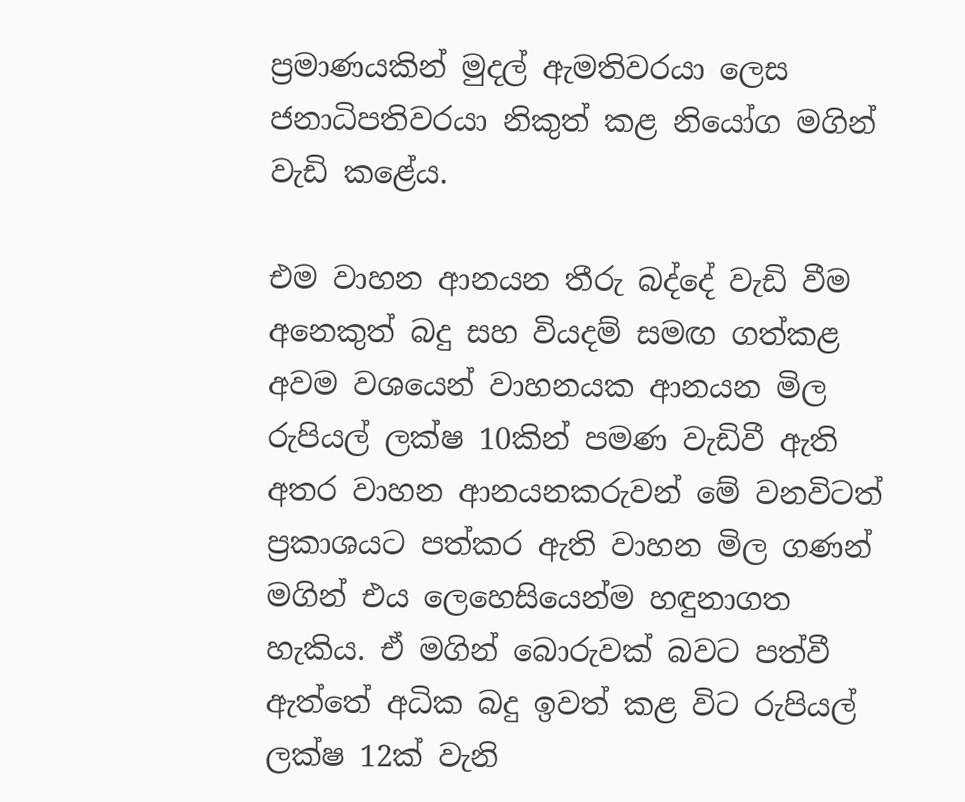ප්‍රමාණයකින් මුදල් ඇමතිවරයා ලෙස ජනාධිපතිවරයා නිකුත් කළ නියෝග මගින් වැඩි කළේය.

එම වාහන ආනයන තීරු බද්දේ වැඩි වීම අනෙකුත් බදු සහ වියදම් සමඟ ගත්කළ අවම වශයෙන් වාහනයක ආනයන මිල රුපියල් ලක්ෂ 10කින් පමණ වැඩිවී ඇති අතර වාහන ආනයනකරුවන් මේ වනවිටත් ප්‍රකාශයට පත්කර ඇති වාහන මිල ගණන් මගින් එය ලෙහෙසියෙන්ම හඳුනාගත හැකිය. ඒ මගින් බොරුවක් බවට පත්වී ඇත්තේ අධික බදු ඉවත් කළ විට රුපියල් ලක්ෂ 12ක් වැනි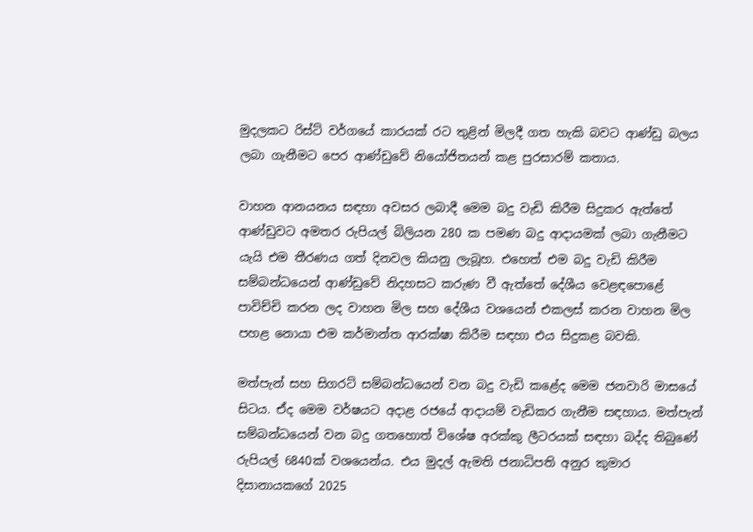මුදලකට රිස්ට් වර්ගයේ කාරයක් රට තුළින් මිලදී ගත හැකි බවට ආණ්ඩු බලය ලබා ගැනීමට පෙර ආණ්ඩුවේ නියෝජිතයන් කළ පුරසාරම් කතාය.

වාහන ආනයනය සඳහා අවසර ලබාදී මෙම බදු වැඩි කිරීම සිදුකර ඇත්තේ ආණ්ඩුවට අමතර රුපියල් බිලියන 280 ක පමණ බදු ආදායමක් ලබා ගැනීමට යැයි එම තීරණය ගත් දිනවල කියනු ලැබූහ. එහෙත් එම බදු වැඩි කිරීම සම්බන්ධයෙන් ආණ්ඩුවේ නිදහසට කරුණ වී ඇත්තේ දේශීය වෙළඳපොළේ පාවිච්චි කරන ලද වාහන මිල සහ දේශීය වශයෙන් එකලස් කරන වාහන මිල පහළ නොයා එම කර්මාන්ත ආරක්ෂා කිරීම සඳහා එය සිදුකළ බවකි.

මත්පැන් සහ සිගරට් සම්බන්ධයෙන් වන බදු වැඩි කළේද මෙම ජනවාරි මාසයේ සිටය. ඒද මෙම වර්ෂයට අදාළ රජයේ ආදායම් වැඩිකර ගැනීම සඳහාය. මත්පැන් සම්බන්ධයෙන් වන බදු ගතහොත් විශේෂ අරක්කු ලීටරයක් සඳහා බද්ද තිබුණේ රුපියල් 6840ක් වශයෙන්ය. එය මුදල් ඇමති ජනාධිපති අනුර කුමාර දිසානායකගේ 2025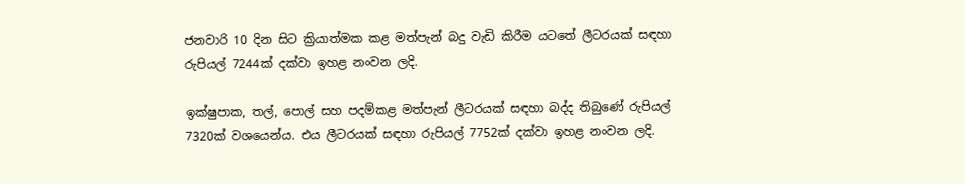ජනවාරි 10 දින සිට ක්‍රියාත්මක කළ මත්පැන් බදු වැඩි කිරීම යටතේ ලීටරයක් සඳහා රුපියල් 7244ක් දක්වා ඉහළ නංවන ලදි.

ඉක්ෂුපාක, තල්, පොල් සහ පදම්කළ මත්පැන් ලීටරයක් සඳහා බද්ද තිබුණේ රුපියල් 7320ක් වශයෙන්ය. එය ලීටරයක් සඳහා රුපියල් 7752ක් දක්වා ඉහළ නංවන ලදි.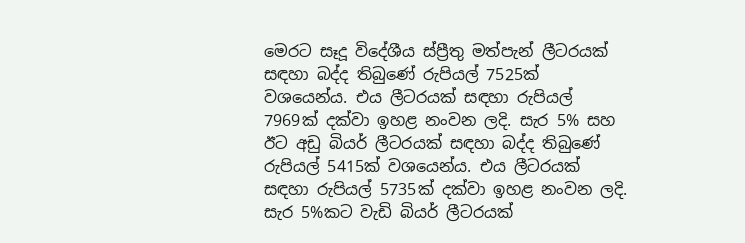මෙරට සෑදූ විදේශීය ස්ප්‍රීතු මත්පැන් ලීටරයක් සඳහා බද්ද තිබුණේ රුපියල් 7525ක් වශයෙන්ය. එය ලීටරයක් සඳහා රුපියල් 7969ක් දක්වා ඉහළ නංවන ලදි. සැර 5% සහ ඊට අඩු බියර් ලීටරයක් සඳහා බද්ද තිබුණේ රුපියල් 5415ක් වශයෙන්ය. එය ලීටරයක් සඳහා රුපියල් 5735ක් දක්වා ඉහළ නංවන ලදි.
සැර 5%කට වැඩි බියර් ලීටරයක්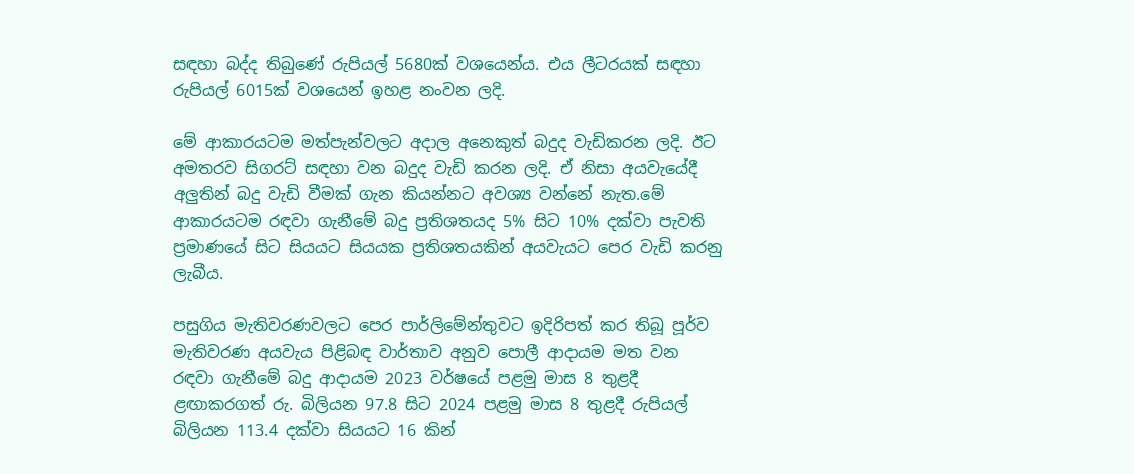සඳහා බද්ද තිබුණේ රුපියල් 5680ක් වශයෙන්ය. එය ලීටරයක් සඳහා රුපියල් 6015ක් වශයෙන් ඉහළ නංවන ලදි.

මේ ආකාරයටම මත්පැන්වලට අදාල අනෙකුත් බදුද වැඩිකරන ලදි. ඊට අමතරව සිගරට් සඳහා වන බදුද වැඩි කරන ලදි. ඒ නිසා අයවැයේදී අලුතින් බදු වැඩි වීමක් ගැන කියන්නට අවශ්‍ය වන්නේ නැත.මේ ආකාරයටම රඳවා ගැනීමේ බදු ප්‍රතිශතයද 5% සිට 10% දක්වා පැවති ප්‍රමාණයේ සිට සියයට සියයක ප්‍රතිශතයකින් අයවැයට පෙර වැඩි කරනු ලැබීය.

පසුගිය මැතිවරණවලට පෙර පාර්ලිමේන්තුවට ඉදිරිපත් කර තිබූ පූර්ව මැතිවරණ අයවැය පිළිබඳ වාර්තාව අනුව පොලී ආදායම මත වන රඳවා ගැනීමේ බදු ආදායම 2023 වර්ෂයේ පළමු මාස 8 තුළදී ළඟාකරගත් රු. බිලියන 97.8 සිට 2024 පළමු මාස 8 තුළදී රුපියල් බිලියන 113.4 දක්වා සියයට 16 කින්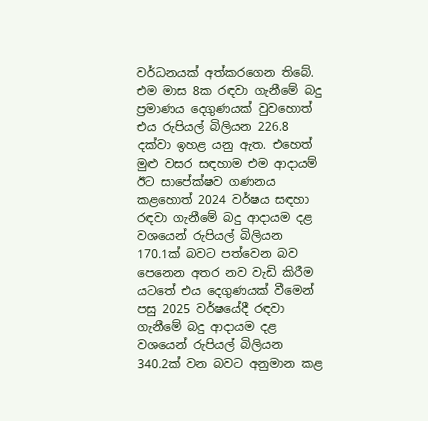වර්ධනයක් අත්කරගෙන තිබේ. එම මාස 8ක රඳවා ගැනීමේ බදු ප්‍රමාණය දෙගුණයක් වුවහොත් එය රුපියල් බිලියන 226.8 දක්වා ඉහළ යනු ඇත. එහෙත් මුළු වසර සඳහාම එම ආදායම් ඊට සාපේක්ෂව ගණනය කළහොත් 2024 වර්ෂය සඳහා රඳවා ගැනීමේ බදු ආදායම දළ වශයෙන් රුපියල් බිලියන 170.1ක් බවට පත්වෙන බව පෙනෙන අතර නව වැඩි කිරීම යටතේ එය දෙගුණයක් වීමෙන් පසු 2025 වර්ෂයේදී රඳවා ගැනීමේ බදු ආදායම දළ වශයෙන් රුපියල් බිලියන 340.2ක් වන බවට අනුමාන කළ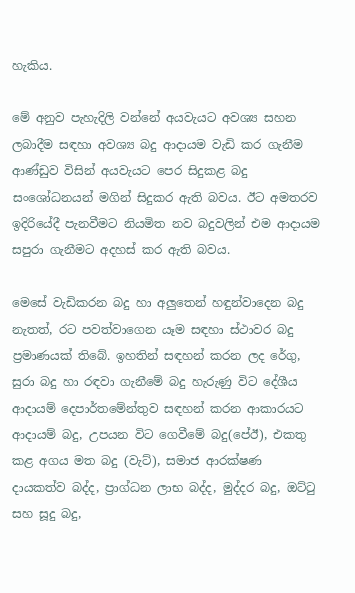හැකිය.

මේ අනුව පැහැදිලි වන්නේ අයවැයට අවශ්‍ය සහන ලබාදීම සඳහා අවශ්‍ය බදු ආදායම වැඩි කර ගැනීම ආණ්ඩුව විසින් අයවැයට පෙර සිදුකළ බදු සංශෝධනයන් මගින් සිදුකර ඇති බවය. ඊට අමතරව ඉදිරියේදී පැනවීමට නියමිත නව බදුවලින් එම ආදායම සපුරා ගැනීමට අදහස් කර ඇති බවය.

මෙසේ වැඩිකරන බදු හා අලුතෙන් හඳුන්වාදෙන බදු නැතත්, රට පවත්වාගෙන යෑම සඳහා ස්ථාවර බදු ප්‍රමාණයක් තිබේ. ඉහතින් සඳහන් කරන ලද රේගු, සුරා බදු හා රඳවා ගැනීමේ බදු හැරුණු විට දේශීය ආදායම් දෙපාර්තමේන්තුව සඳහන් කරන ආකාරයට ආදායම් බදු, උපයන විට ගෙවීමේ බදු(පේඊ), එකතු කළ අගය මත බදු (වැට්), සමාජ ආරක්ෂණ දායකත්ව බද්ද, ප්‍රාග්ධන ලාභ බද්ද, මුද්දර බදු, ඔට්ටු සහ සූදු බදු,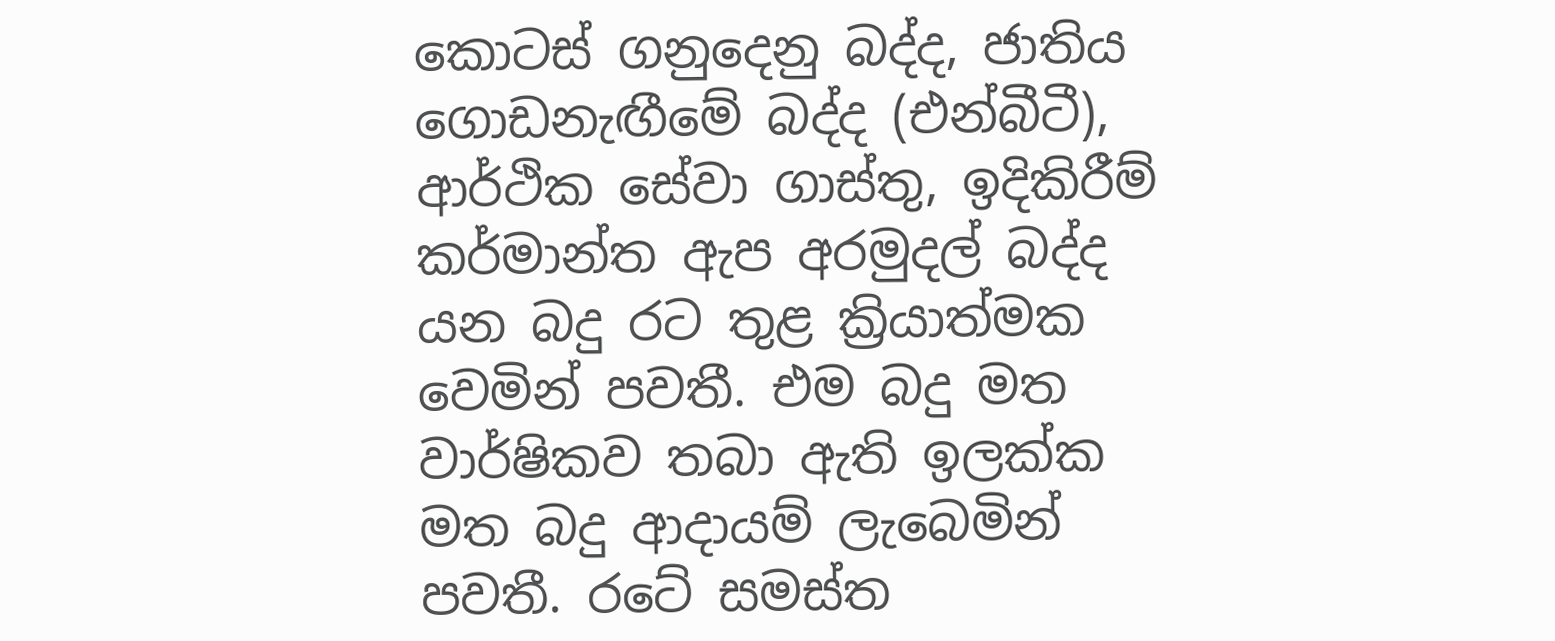කොටස් ගනුදෙනු බද්ද, ජාතිය ගොඩනැඟීමේ බද්ද (එන්බීටී), ආර්ථික සේවා ගාස්තු, ඉදිකිරීම් කර්මාන්ත ඇප අරමුදල් බද්ද යන බදු රට තුළ ක්‍රියාත්මක වෙමින් පවතී. එම බදු මත වාර්ෂිකව තබා ඇති ඉලක්ක මත බදු ආදායම් ලැබෙමින් පවතී. රටේ සමස්ත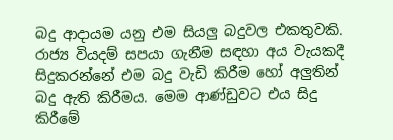බදු ආදායම යනු එම සියලු බදුවල එකතුවකි.
රාජ්‍ය වියදම් සපයා ගැනීම සඳහා අය වැයකදී සිදුකරන්නේ එම බදු වැඩි කිරීම හෝ අලුතින් බදු ඇති කිරීමය. මෙම ආණ්ඩුවට එය සිදු කිරීමේ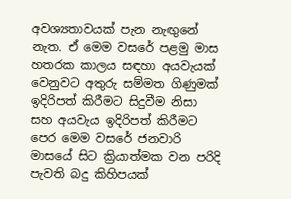අවශ්‍යතාවයක් පැන නැඟුනේ නැත. ඒ මෙම වසරේ පළමු මාස හතරක කාලය සඳහා අයවැයක් වෙනුවට අතුරු සම්මත ගිණුමක් ඉදිරිපත් කිරීමට සිදුවීම නිසා සහ අයවැය ඉදිරිපත් කිරීමට පෙර මෙම වසරේ ජනවාරි මාසයේ සිට ක්‍රියාත්මක වන පරිදි පැවති බදු කිහිපයක්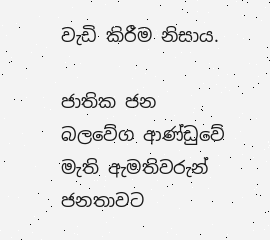වැඩි කිරීම නිසාය.

ජාතික ජන බලවේග ආණ්ඩුවේ මැති ඇමතිවරුන් ජනතාවට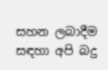සහන ලබාදීම සඳහා අපි බදු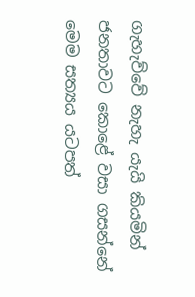ගැහැව්වේ නැහැ යැයි කියමින් ජනතාවට කොළේ වසා ගසන්නේ මෙම සත්‍යය යටපත්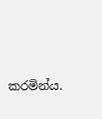කරමින්ය.